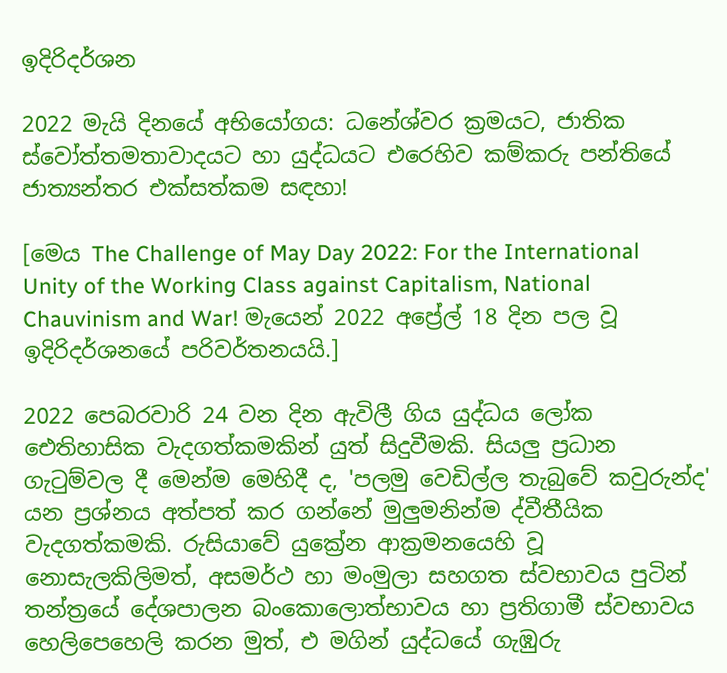ඉදිරිදර්ශන

2022 මැයි දිනයේ අභියෝගය: ධනේශ්වර ක්‍රමයට, ජාතික ස්වෝත්තමතාවාදයට හා යුද්ධයට එරෙහිව කම්කරු පන්තියේ ජාත්‍යන්තර එක්සත්කම සඳහා!

[මෙය The Challenge of May Day 2022: For the International Unity of the Working Class against Capitalism, National Chauvinism and War! මැයෙන් 2022 අප්‍රේල් 18 දින පල වූ ඉදිරිදර්ශනයේ පරිවර්තනයයි.]

2022 පෙබරවාරි 24 වන දින ඇවිලී ගිය යුද්ධය ලෝක ඓතිහාසික වැදගත්කමකින් යුත් සිදුවීමකි. සියලු ප්‍රධාන ගැටුම්වල දී මෙන්ම මෙහිදී ද, 'පලමු වෙඩිල්ල තැබුවේ කවුරුන්ද' යන ප්‍රශ්නය අත්පත් කර ගන්නේ මුලුමනින්ම ද්වීතීයික වැදගත්කමකි. රුසියාවේ යුක්‍රේන ආක්‍රමනයෙහි වූ නොසැලකිලිමත්, අසමර්ථ හා මංමුලා සහගත ස්වභාවය පුටින් තන්ත්‍රයේ දේශපාලන බංකොලොත්භාවය හා ප්‍රතිගාමී ස්වභාවය හෙලිපෙහෙලි කරන මුත්, එ මගින් යුද්ධයේ ගැඹුරු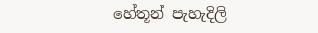හේතූන් පැහැදිලි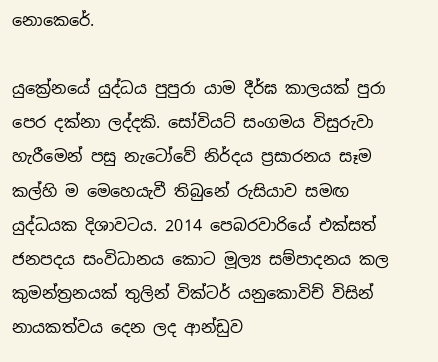නොකෙරේ.

යුක්‍රේනයේ යුද්ධය පුපුරා යාම දීර්ඝ කාලයක් පුරා පෙර දක්නා ලද්දකි. සෝවියට් සංගමය විසුරුවා හැරීමෙන් පසු නැටෝවේ නිර්දය ප්‍රසාරනය සෑම කල්හි ම මෙහෙයැවී තිබුනේ රුසියාව සමඟ යුද්ධයක දිශාවටය. 2014 පෙබරවාරියේ එක්සත් ජනපදය සංවිධානය කොට මූල්‍ය සම්පාදනය කල කුමන්ත්‍රනයක් තුලින් වික්ටර් යනුකොවිච් විසින් නායකත්වය දෙන ලද ආන්ඩුව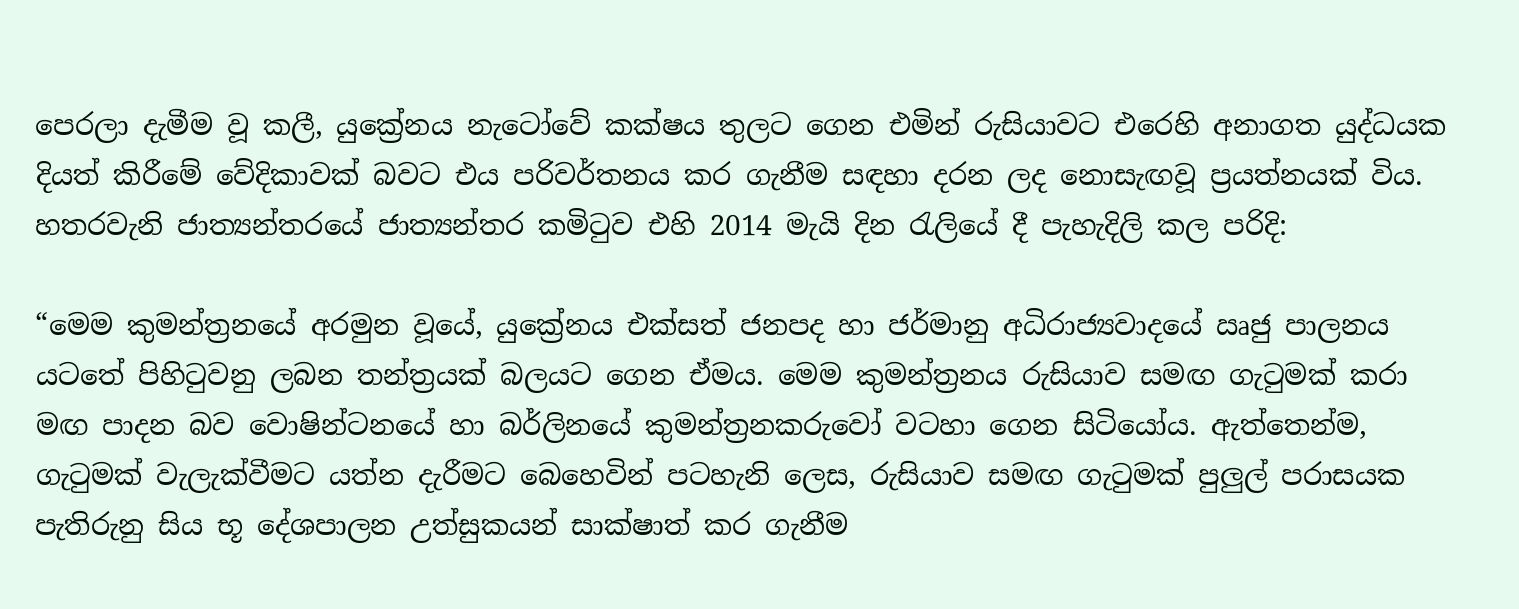පෙරලා දැමීම වූ කලී, යුක්‍රේනය නැටෝවේ කක්ෂය තුලට ගෙන එමින් රුසියාවට එරෙහි අනාගත යුද්ධයක දියත් කිරීමේ වේදිකාවක් බවට එය පරිවර්තනය කර ගැනීම සඳහා දරන ලද නොසැඟවූ ප්‍රයත්නයක් විය. හතරවැනි ජාත්‍යන්තරයේ ජාත්‍යන්තර කමිටුව එහි 2014 මැයි දින රැලියේ දී පැහැදිලි කල පරිදි:

“මෙම කුමන්ත්‍රනයේ අරමුන වූයේ, යුක්‍රේනය එක්සත් ජනපද හා ජර්මානු අධිරාජ්‍යවාදයේ ඍජු පාලනය යටතේ පිහිටුවනු ලබන තන්ත්‍රයක් බලයට ගෙන ඒමය. මෙම කුමන්ත්‍රනය රුසියාව සමඟ ගැටුමක් කරා මඟ පාදන බව වොෂින්ටනයේ හා බර්ලිනයේ කුමන්ත්‍රනකරුවෝ වටහා ගෙන සිටියෝය. ඇත්තෙන්ම, ගැටුමක් වැලැක්වීමට යත්න දැරීමට බෙහෙවින් පටහැනි ලෙස, රුසියාව සමඟ ගැටුමක් පුලුල් පරාසයක පැතිරුනු සිය භූ දේශපාලන උත්සුකයන් සාක්ෂාත් කර ගැනීම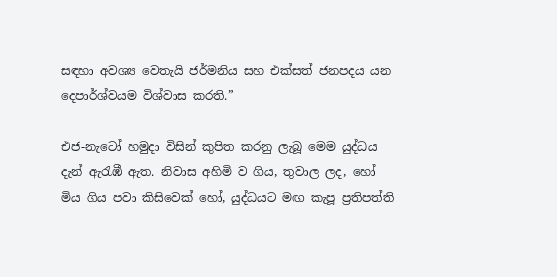සඳහා අවශ්‍ය වෙතැයි ජර්මනිය සහ එක්සත් ජනපදය යන දෙපාර්ශ්වයම විශ්වාස කරති.”

එජ-නැටෝ හමුදා විසින් කුපිත කරනු ලැබූ මෙම යුද්ධය දැන් ඇරැඹී ඇත. නිවාස අහිමි ව ගිය, තුවාල ලද, හෝ මිය ගිය පවා කිසිවෙක් හෝ, යුද්ධයට මඟ කැපූ ප්‍රතිපත්ති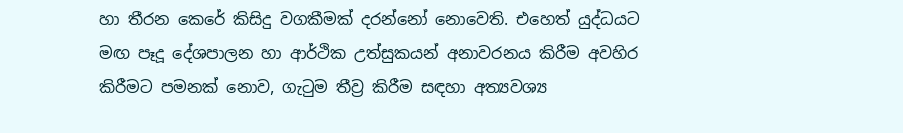හා තීරන කෙරේ කිසිදු වගකීමක් දරන්නෝ නොවෙති. එහෙත් යුද්ධයට මඟ පෑදූ දේශපාලන හා ආර්ථික උත්සුකයන් අනාවරනය කිරීම අවහිර කිරීමට පමනක් නොව, ගැටුම තීව්‍ර කිරීම සඳහා අත්‍යවශ්‍ය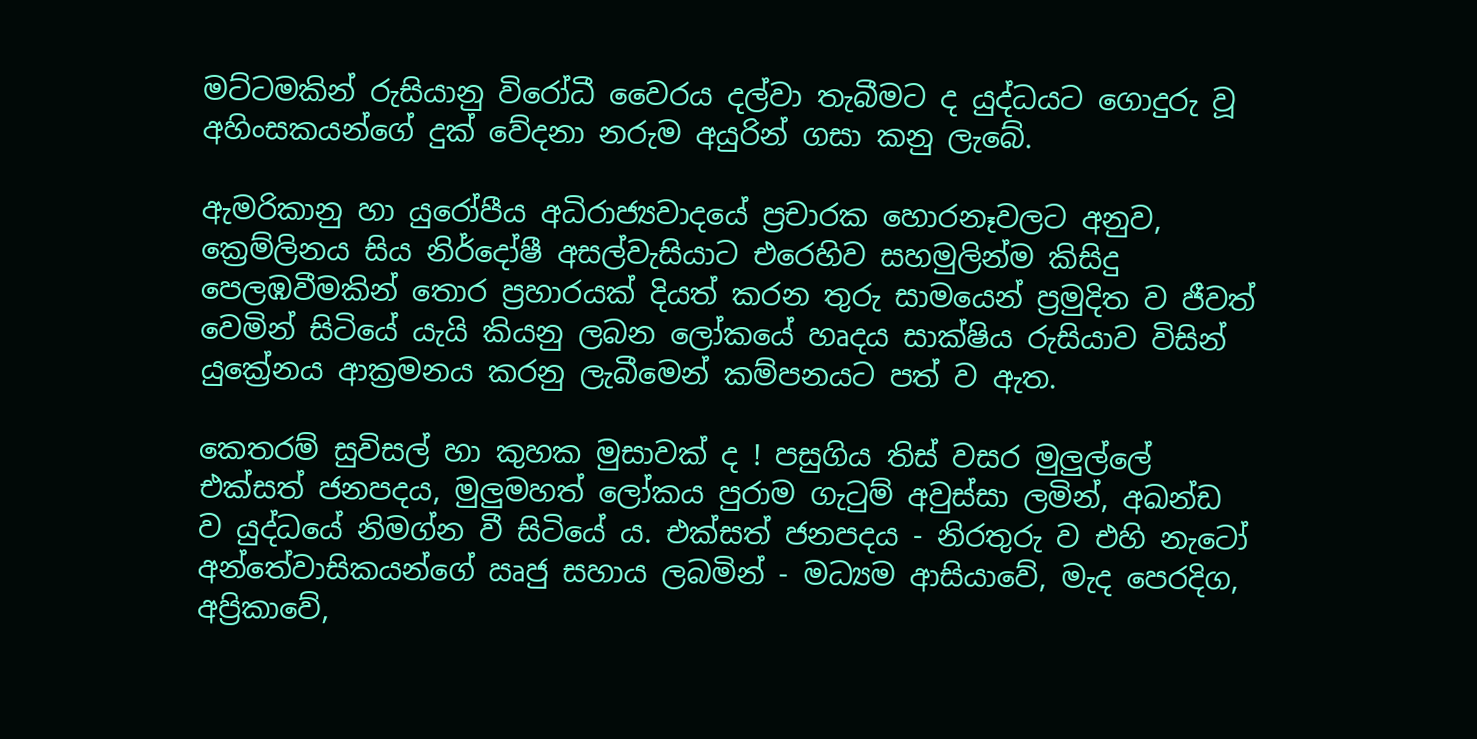මට්ටමකින් රුසියානු විරෝධී වෛරය දල්වා තැබීමට ද යුද්ධයට ගොදුරු වූ අහිංසකයන්ගේ දුක් වේදනා නරුම අයුරින් ගසා කනු ලැබේ.

ඇමරිකානු හා යුරෝපීය අධිරාජ්‍යවාදයේ ප්‍රචාරක හොරනෑවලට අනුව, ක්‍රෙම්ලිනය සිය නිර්දෝෂී අසල්වැසියාට එරෙහිව සහමුලින්ම කිසිදු පෙලඹවීමකින් තොර ප්‍රහාරයක් දියත් කරන තුරු සාමයෙන් ප්‍රමුදිත ව ජීවත් වෙමින් සිටියේ යැයි කියනු ලබන ලෝකයේ හෘදය සාක්ෂිය රුසියාව විසින් යුක්‍රේනය ආක්‍රමනය කරනු ලැබීමෙන් කම්පනයට පත් ව ඇත.

කෙතරම් සුවිසල් හා කුහක මුසාවක් ද ! පසුගිය තිස් වසර මුලුල්ලේ එක්සත් ජනපදය, මුලුමහත් ලෝකය පුරාම ගැටුම් අවුස්සා ලමින්, අඛන්ඩ ව යුද්ධයේ නිමග්න වී සිටියේ ය. එක්සත් ජනපදය - නිරතුරු ව එහි නැටෝ අන්තේවාසිකයන්ගේ ඍජු සහාය ලබමින් - මධ්‍යම ආසියාවේ, මැද පෙරදිග, අප්‍රිකාවේ,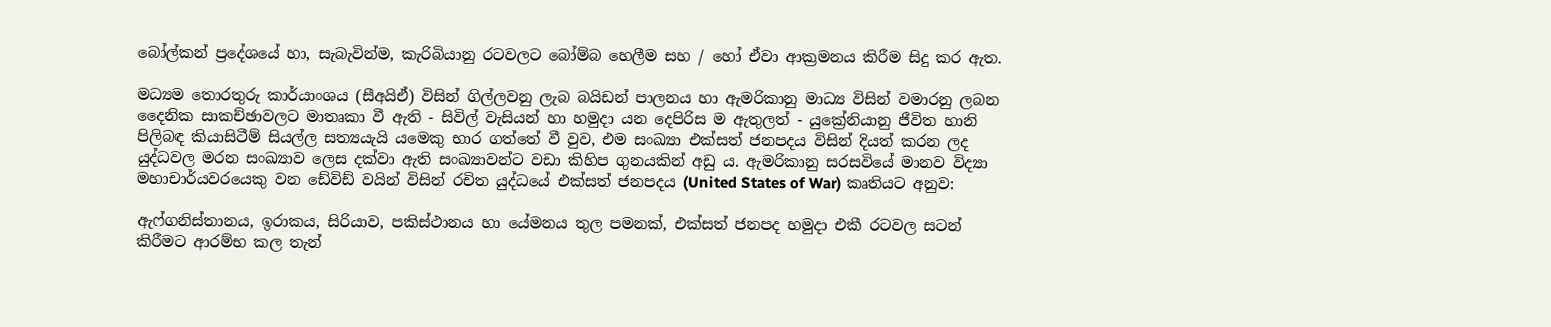බෝල්කන් ප්‍රදේශයේ හා, සැබැවින්ම, කැරිබියානු රටවලට බෝම්බ හෙලීම සහ / හෝ ඒවා ආක්‍රමනය කිරීම සිදු කර ඇත.

මධ්‍යම තොරතුරු කාර්යාංශය (සීඅයිඒ) විසින් ගිල්ලවනු ලැබ බයිඩන් පාලනය හා ඇමරිකානු මාධ්‍ය විසින් වමාරනු ලබන දෛනික සාකච්ඡාවලට මාතෘකා වී ඇති - සිවිල් වැසියන් හා හමුදා යන දෙපිරිස ම ඇතුලත් - යුක්‍රේනියානු ජීවිත හානි පිලිබඳ කියාසිටීම් සියල්ල සත්‍යයැයි යමෙකු භාර ගත්තේ වී වුව, එම සංඛ්‍යා එක්සත් ජනපදය විසින් දියත් කරන ලද යුද්ධවල මරන සංඛ්‍යාව ලෙස දක්වා ඇති සංඛ්‍යාවන්ට වඩා කිහිප ගුනයකින් අඩු ය. ඇමරිකානු සරසවියේ මානව විද්‍යා මහාචාර්යවරයෙකු වන ඩේවිඩ් වයින් විසින් රචිත යුද්ධයේ එක්සත් ජනපදය (United States of War) කෘතියට අනුව:

ඇෆ්ගනිස්තානය, ඉරාකය, සිරියාව, පකිස්ථානය හා යේමනය තුල පමනක්, එක්සත් ජනපද හමුදා එකී රටවල සටන් කිරීමට ආරම්භ කල තැන්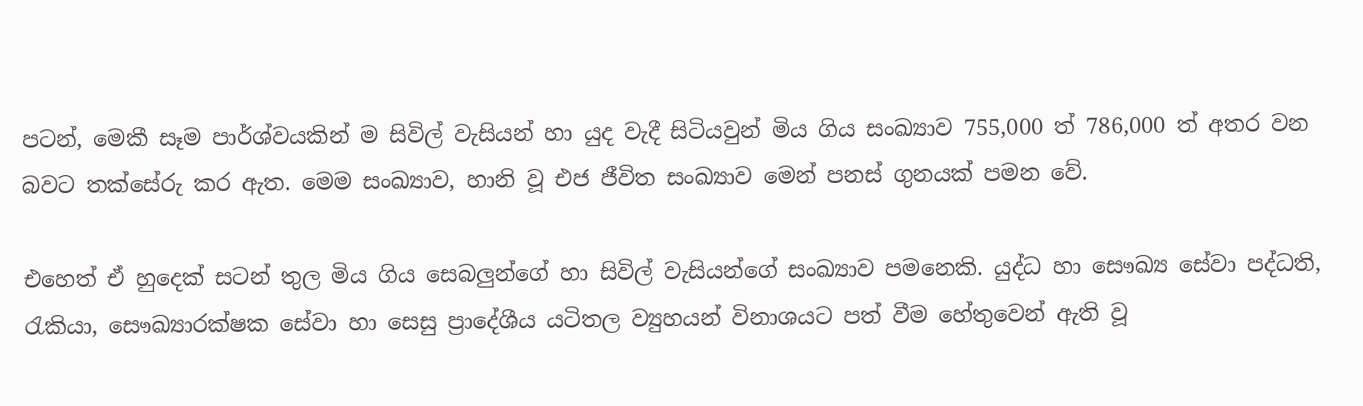පටන්, මෙකී සෑම පාර්ශ්වයකින් ම සිවිල් වැසියන් හා යුද වැදී සිටියවුන් මිය ගිය සංඛ්‍යාව 755,000 ත් 786,000 ත් අතර වන බවට තක්සේරු කර ඇත. මෙම සංඛ්‍යාව, හානි වූ එජ ජීවිත සංඛ්‍යාව මෙන් පනස් ගුනයක් පමන වේ.

එහෙත් ඒ හුදෙක් සටන් තුල මිය ගිය සෙබලුන්ගේ හා සිවිල් වැසියන්ගේ සංඛ්‍යාව පමනෙකි. යුද්ධ හා සෞඛ්‍ය සේවා පද්ධති, රැකියා, සෞඛ්‍යාරක්ෂක සේවා හා සෙසු ප්‍රාදේශීය යටිතල ව්‍යුහයන් විනාශයට පත් වීම හේතුවෙන් ඇති වූ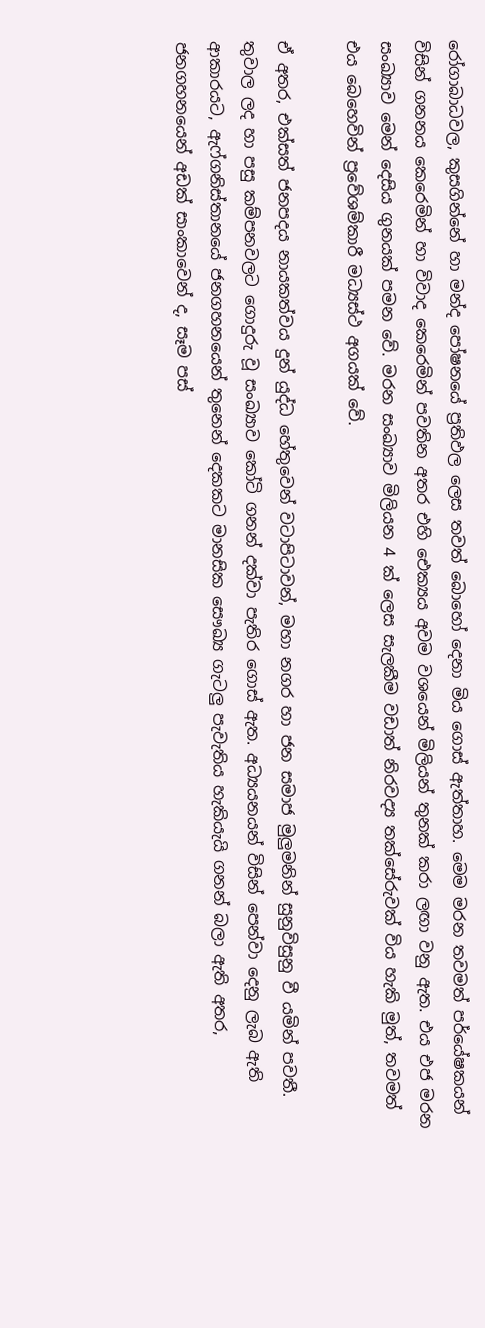රෝගාබාධවල, කුසගින්නේ හා මන්ද පෝෂනයේ ප්‍රතිඵල ලෙස තවත් බොහෝ දෙනා මිය ගොස් ඇත්තාහ. මෙම මරන තවමත් පර්යේෂකයන් විසින් ගනනය කෙරෙමින් හා විවාද කෙරෙමින් පවතින අතර එහි ඓක්‍යය අවම වශයෙන් මිලියන් තුනක් කරා ලඟා වනු ඇත. එය එජ මරන සංඛ්‍යාව මෙන් දෙසිය ගුනයක් පමන වේ. මරන සංඛ්‍යාව මිලියන 4 ක් ලෙස සැලකීම වඩාත් නිරවද්‍ය තක්සේරුවක් විය හැකි මුත්, තවමත් එය බෙහෙවින් ප්‍රවේශම්කාරී මධ්‍යස්ථ අගයක් වේ.

ඒ අතර, එක්සත් ජනපදය නායකත්වය දුන් යුද්ධ හේතුවෙන් වටාපිටාවන්, මහා නගර හා ජන සමාජ මුලුමනින් සුනුවිසුනු වී යමින් පවතී. තුවාල ලද හා පසු කම්පනවලට ගොදුරු වූ සංඛ්‍යාව කෝටි ගනන් දක්වා පැතිර ගොස් ඇත. අධ්‍යයනයන් විසින් පෙන්වා දෙනු ලැබ ඇති ආකාරයට, ඇෆ්ගනිස්තානයේ ජනගහනයෙන් තුනෙන් දෙකකට මානසික සෞඛ්‍ය ගැටලු පැවැතිය හැකියැයි ගනන් බලා ඇති අතර, ජනගහනයෙන් අඩක් සාංකාවෙන් ද, සෑම පස්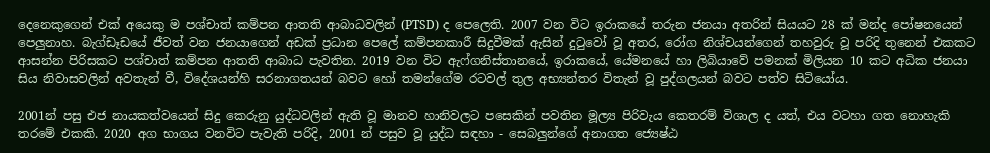දෙනෙකුගෙන් එක් අයෙකු ම පශ්චාත් කම්පන ආතති ආබාධවලින් (PTSD) ද පෙලෙති. 2007 වන විට ඉරාකයේ තරුන ජනයා අතරින් සියයට 28 ක් මන්ද පෝෂනයෙන් පෙලුනාහ. බැග්ඩෑඩයේ ජීවත් වන ජනයාගෙන් අඩක් ප්‍රධාන පෙලේ කම්පනකාරී සිදුවීමක් ඇසින් දුටුවෝ වූ අතර, රෝග නිශ්චයන්ගෙන් තහවුරු වූ පරිදි තුනෙන් එකකට ආසන්න පිරිසකට පශ්චාත් කම්පන ආතති ආබාධ පැවතින. 2019 වන විට ඇෆ්ගනිස්තානයේ, ඉරාකයේ, යේමනයේ හා ලිබියාවේ පමනක් මිලියන 10 කට අධික ජනයා සිය නිවාසවලින් අවතැන් වී, විදේශයන්හි සරනාගතයන් බවට හෝ තමන්ගේම රටවල් තුල අභ්‍යන්තර විතැන් වූ පුද්ගලයන් බවට පත්ව සිටියෝය.

2001න් පසු එජ නායකත්වයෙන් සිදු කෙරුනු යුද්ධවලින් ඇති වූ මානව හානිවලට පසෙකින් පවතින මූල්‍ය පිරිවැය කෙතරම් විශාල ද යත්, එය වටහා ගත නොහැකි තරමේ එකකි. 2020 අග භාගය වනවිට පැවැති පරිදි, 2001 න් පසුව වූ යුද්ධ සඳහා - සෙබලුන්ගේ අනාගත ජ්‍යෙෂ්ඨ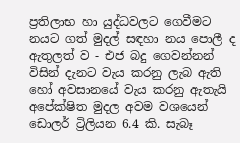ප්‍රතිලාභ හා යුද්ධවලට ගෙවීමට නයට ගත් මුදල් සඳහා නය පොලී ද ඇතුලත් ව - එජ බදු ගෙවන්නන් විසින් දැනට වැය කරනු ලැබ ඇති හෝ අවසානයේ වැය කරනු ඇතැයි අපේක්ෂිත මුදල අවම වශයෙන් ඩොලර් ට්‍රිලියන 6.4 කි. සැබෑ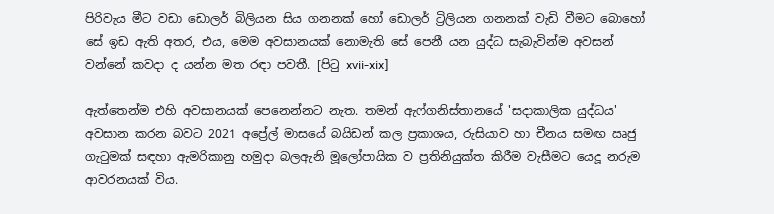පිරිවැය මීට වඩා ඩොලර් බිලියන සිය ගනනක් හෝ ඩොලර් ට්‍රිලියන ගනනක් වැඩි වීමට බොහෝ සේ ඉඩ ඇති අතර, එය, මෙම අවසානයක් නොමැති සේ පෙනී යන යුද්ධ සැබැවින්ම අවසන් වන්නේ කවදා ද යන්න මත රඳා පවතී. [පිටු xvii-xix]

ඇත්තෙන්ම එහි අවසානයක් පෙනෙන්නට නැත. තමන් ඇෆ්ගනිස්තානයේ 'සදාකාලික යුද්ධය' අවසාන කරන බවට 2021 අප්‍රේල් මාසයේ බයිඩන් කල ප්‍රකාශය, රුසියාව හා චීනය සමඟ ඍජු ගැටුමක් සඳහා ඇමරිකානු හමුදා බලඇනි මූලෝපායික ව ප්‍රතිනියුක්ත කිරීම වැසීමට යෙදූ නරුම ආවරනයක් විය.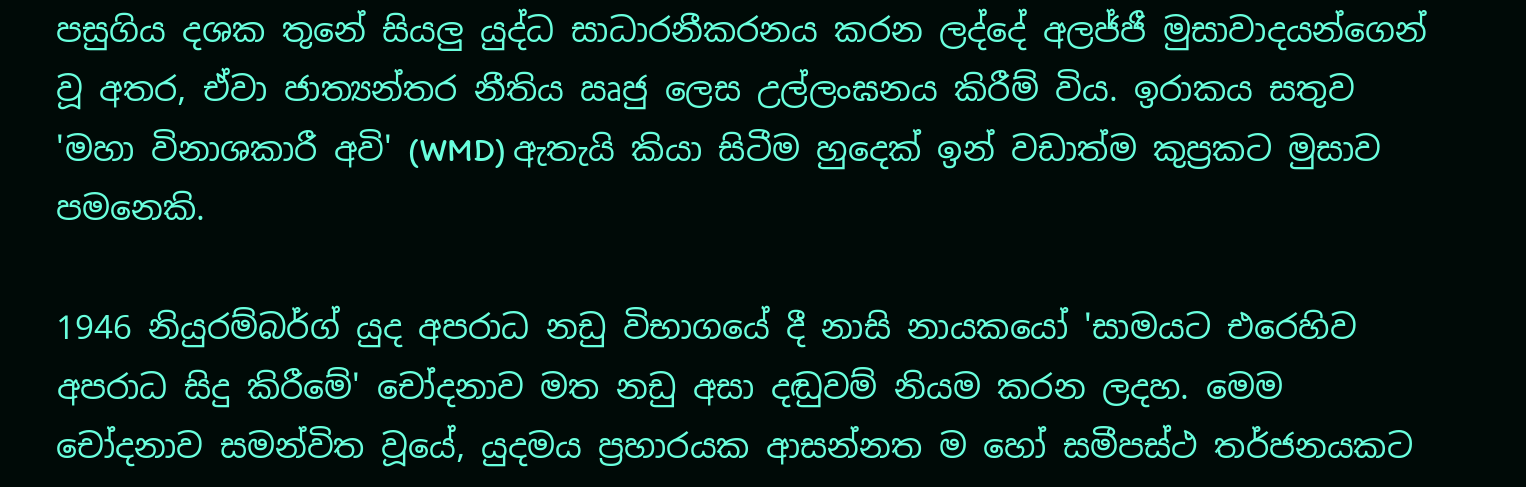පසුගිය දශක තුනේ සියලු යුද්ධ සාධාරනීකරනය කරන ලද්දේ අලජ්ජී මුසාවාදයන්ගෙන් වූ අතර, ඒවා ජාත්‍යන්තර නීතිය ඍජු ලෙස උල්ලංඝනය කිරීම් විය. ඉරාකය සතුව 'මහා විනාශකාරී අවි' (WMD) ඇතැයි කියා සිටීම හුදෙක් ඉන් වඩාත්ම කුප්‍රකට මුසාව පමනෙකි.

1946 නියුරම්බර්ග් යුද අපරාධ නඩු විභාගයේ දී නාසි නායකයෝ 'සාමයට එරෙහිව අපරාධ සිදු කිරීමේ' චෝදනාව මත නඩු අසා දඬුවම් නියම කරන ලදහ. මෙම චෝදනාව සමන්විත වූයේ, යුදමය ප්‍රහාරයක ආසන්නත ම හෝ සමීපස්ථ තර්ජනයකට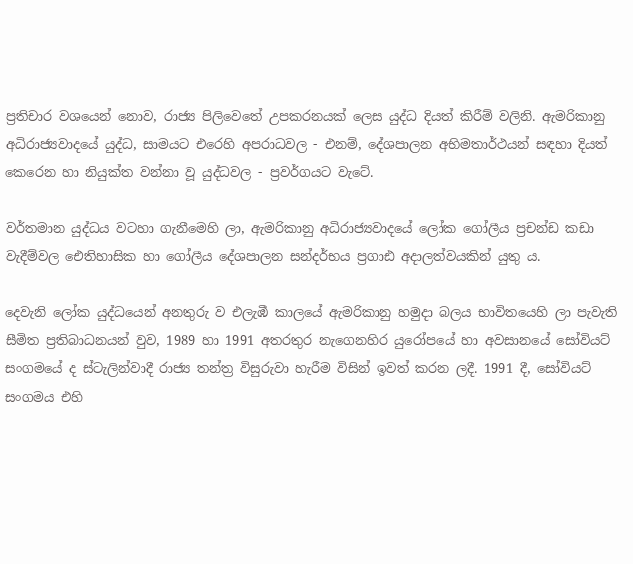ප්‍රතිචාර වශයෙන් නොව, රාජ්‍ය පිලිවෙතේ උපකරනයක් ලෙස යුද්ධ දියත් කිරීම් වලිනි. ඇමරිකානු අධිරාජ්‍යවාදයේ යුද්ධ, සාමයට එරෙහි අපරාධවල - එනම්, දේශපාලන අභිමතාර්ථයන් සඳහා දියත් කෙරෙන හා නියුක්ත වන්නා වූ යුද්ධවල - ප්‍රවර්ගයට වැටේ.

වර්තමාන යුද්ධය වටහා ගැනීමෙහි ලා, ඇමරිකානු අධිරාජ්‍යවාදයේ ලෝක ගෝලීය ප්‍රචන්ඩ කඩා වැදීම්වල ඓතිහාසික හා ගෝලීය දේශපාලන සන්දර්භය ප්‍රගාඪ අදාලත්වයකින් යුතු ය.

දෙවැනි ලෝක යුද්ධයෙන් අනතුරු ව එලැඹී කාලයේ ඇමරිකානු හමුදා බලය භාවිතයෙහි ලා පැවැති සීමිත ප්‍රතිබාධනයන් වුව, 1989 හා 1991 අතරතුර නැගෙනහිර යුරෝපයේ හා අවසානයේ සෝවියට් සංගමයේ ද ස්ටැලින්වාදී රාජ්‍ය තන්ත්‍ර විසුරුවා හැරීම විසින් ඉවත් කරන ලදී. 1991 දී, සෝවියට් සංගමය එහි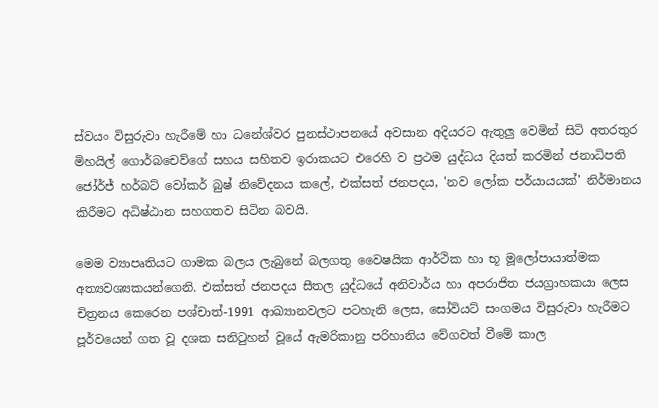ස්වයං විසුරුවා හැරීමේ හා ධනේශ්වර පුනස්ථාපනයේ අවසාන අදියරට ඇතුලු වෙමින් සිටි අතරතුර මිහයිල් ගොර්බචෙව්ගේ සහය සහිතව ඉරාකයට එරෙහි ව ප්‍රථම යුද්ධය දියත් කරමින් ජනාධිපති ජෝර්ජ් හර්බට් වෝකර් බුෂ් නිවේදනය කලේ, එක්සත් ජනපදය, 'නව ලෝක පර්යායයක්' නිර්මානය කිරීමට අධිෂ්ඨාන සහගතව සිටින බවයි.

මෙම ව්‍යාපෘතියට ගාමක බලය ලැබුනේ බලගතු වෛෂයික ආර්ථික හා භූ මූලෝපායාත්මක අත්‍යවශ්‍යකයන්ගෙනි. එක්සත් ජනපදය සීතල යුද්ධයේ අනිවාර්ය හා අපරාජිත ජයග්‍රාහකයා ලෙස චිත්‍රනය කෙරෙන පශ්චාත්-1991 ආඛ්‍යානවලට පටහැනි ලෙස, සෝවියට් සංගමය විසුරුවා හැරීමට පූර්වයෙන් ගත වූ දශක සනිටුහන් වූයේ ඇමරිකානු පරිහානිය වේගවත් වීමේ කාල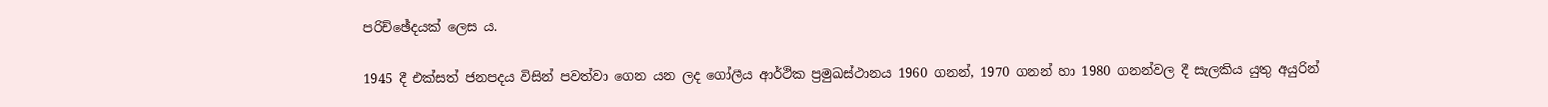පරිච්ඡේදයක් ලෙස ය.

1945 දී එක්සත් ජනපදය විසින් පවත්වා ගෙන යන ලද ගෝලීය ආර්ථික ප්‍රමුඛස්ථානය 1960 ගනන්, 1970 ගනන් හා 1980 ගනන්වල දී සැලකිය යුතු අයුරින්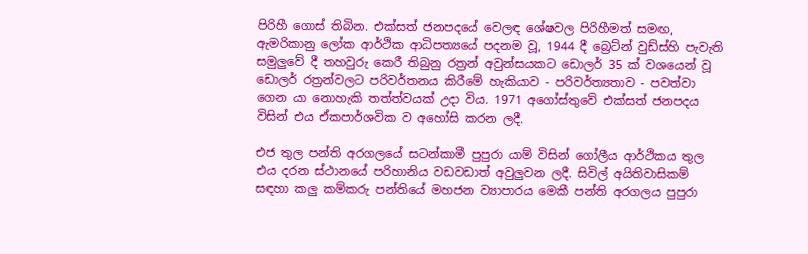පිරිහී ගොස් තිබින. එක්සත් ජනපදයේ වෙලඳ ශේෂවල පිරිහීමත් සමඟ, ඇමරිකානු ලෝක ආර්ථික ආධිපත්‍යයේ පදනම වූ, 1944 දී බ්‍රෙට්න් වුඩ්ස්හි පැවැති සමුලුවේ දී තහවුරු කෙරී තිබුනු රත්‍රන් අවුන්සයකට ඩොලර් 35 ක් වශයෙන් වූ ඩොලර් රත්‍රන්වලට පරිවර්තනය කිරීමේ හැකියාව - පරිවර්ත්‍යතාව - පවත්වා ගෙන යා නොහැකි තත්ත්වයක් උදා විය. 1971 අගෝස්තුවේ එක්සත් ජනපදය විසින් එය ඒකපාර්ශවික ව අහෝසි කරන ලදී.

එජ තුල පන්ති අරගලයේ සටන්කාමී පුපුරා යාම් විසින් ගෝලීය ආර්ථිකය තුල එය දරන ස්ථානයේ පරිහානිය වඩවඩාත් අවුලුවන ලදී. සිවිල් අයිතිවාසිකම් සඳහා කලු කම්කරු පන්තියේ මහජන ව්‍යාපාරය මෙකී පන්ති අරගලය පුපුරා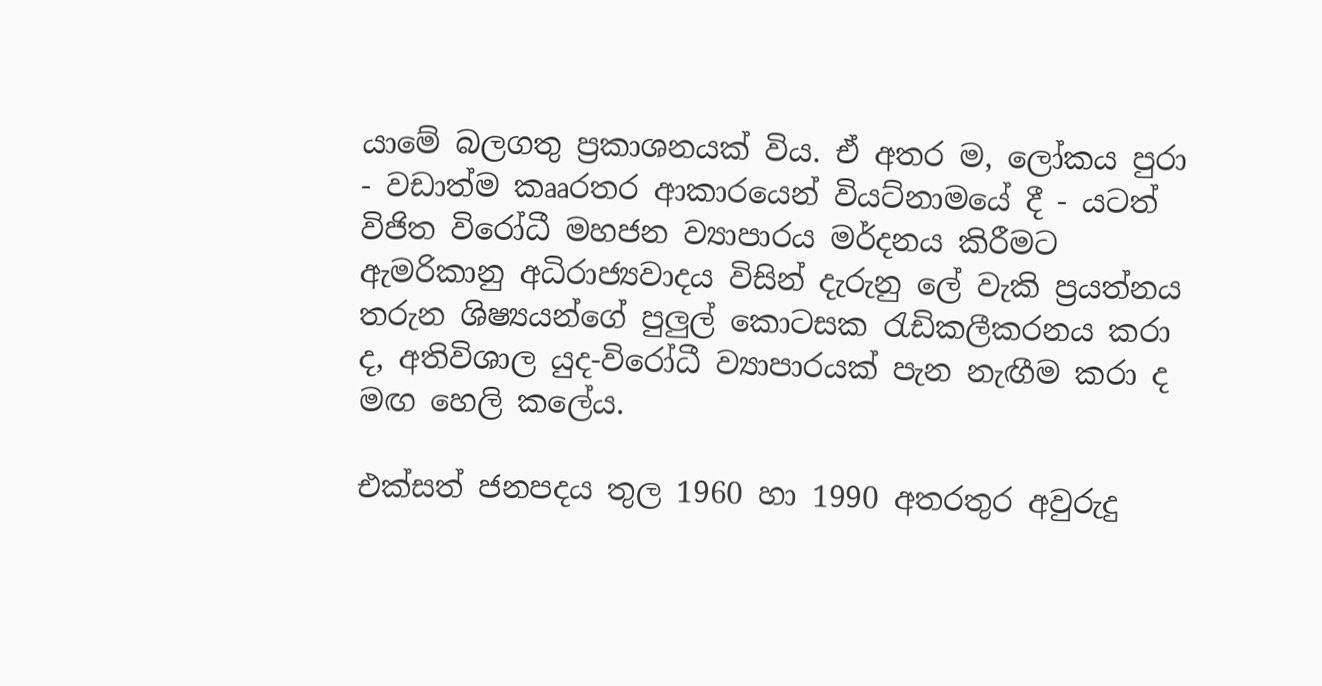යාමේ බලගතු ප්‍රකාශනයක් විය. ඒ අතර ම, ලෝකය පුරා - වඩාත්ම කෲරතර ආකාරයෙන් වියට්නාමයේ දී - යටත් විජිත විරෝධී මහජන ව්‍යාපාරය මර්දනය කිරීමට ඇමරිකානු අධිරාජ්‍යවාදය විසින් දැරුනු ලේ වැකි ප්‍රයත්නය තරුන ශිෂ්‍යයන්ගේ පුලුල් කොටසක රැඩිකලීකරනය කරා ද, අතිවිශාල යුද-විරෝධී ව්‍යාපාරයක් පැන නැඟීම කරා ද මඟ හෙලි කලේය.

එක්සත් ජනපදය තුල 1960 හා 1990 අතරතුර අවුරුදු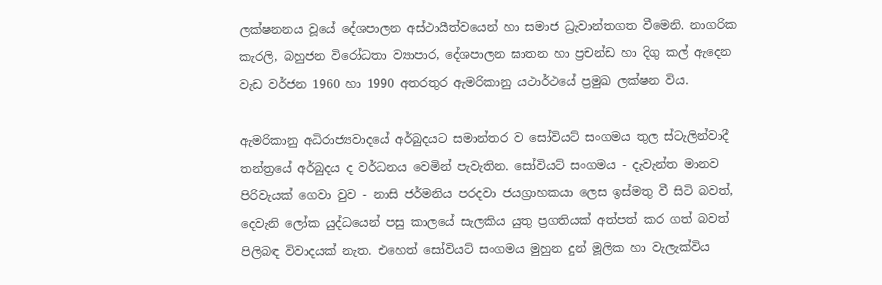ලක්ෂනනය වූයේ දේශපාලන අස්ථායීත්වයෙන් හා සමාජ ධ්‍රැවාන්තගත වීමෙනි. නාගරික කැරලි, බහුජන විරෝධතා ව්‍යාපාර, දේශපාලන ඝාතන හා ප්‍රචන්ඩ හා දිගු කල් ඇදෙන වැඩ වර්ජන 1960 හා 1990 අතරතුර ඇමරිකානු යථාර්ථයේ ප්‍රමුඛ ලක්ෂන විය.

ඇමරිකානු අධිරාජ්‍යවාදයේ අර්බුදයට සමාන්තර ව සෝවියට් සංගමය තුල ස්ටැලින්වාදී තන්ත්‍රයේ අර්බුදය ද වර්ධනය වෙමින් පැවැතින. සෝවියට් සංගමය - දැවැන්ත මානව පිරිවැයක් ගෙවා වුව - නාසි ජර්මනිය පරදවා ජයග්‍රාහකයා ලෙස ඉස්මතු වී සිටි බවත්, දෙවැනි ලෝක යුද්ධයෙන් පසු කාලයේ සැලකිය යුතු ප්‍රගතියක් අත්පත් කර ගත් බවත් පිලිබඳ විවාදයක් නැත. එහෙත් සෝවියට් සංගමය මුහුන දුන් මූලික හා වැලැක්විය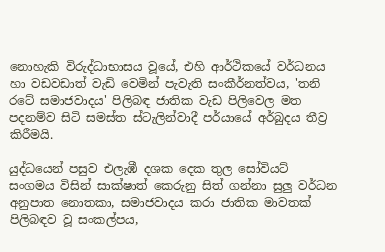නොහැකි විරුද්ධාභාසය වූයේ, එහි ආර්ථිකයේ වර්ධනය හා වඩවඩාත් වැඩි වෙමින් පැවැති සංකීර්නත්වය, 'තනි රටේ සමාජවාදය' පිලිබඳ ජාතික වැඩ පිලිවෙල මත පදනම්ව සිටි සමස්ත ස්ටැලින්වාදී පර්යායේ අර්බුදය තීව්‍ර කිරීමයි.

යුද්ධයෙන් පසුව එලැඹී දශක දෙක තුල සෝවියට් සංගමය විසින් සාක්ෂාත් කෙරුනු සිත් ගන්නා සුලු වර්ධන අනුපාත නොතකා, සමාජවාදය කරා ජාතික මාවතක් පිලිබඳව වූ සංකල්පය,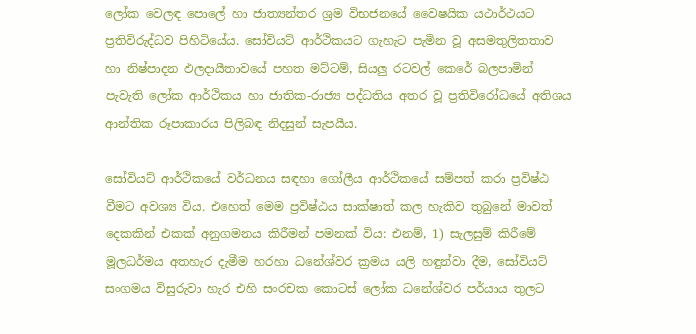ලෝක වෙලඳ පොලේ හා ජාත්‍යන්තර ශ්‍රම විභජනයේ වෛෂයික යථාර්ථයට ප්‍රතිවිරුද්ධව පිහිටියේය. සෝවියට් ආර්ථිකයට ගැහැට පැමින වූ අසමතුලිතතාව හා නිෂ්පාදන ඵලදායීතාවයේ පහත මට්ටම්, සියලු රටවල් කෙරේ බලපාමින් පැවැති ලෝක ආර්ථිකය හා ජාතික-රාජ්‍ය පද්ධතිය අතර වූ ප්‍රතිවිරෝධයේ අතිශය ආන්තික රූපාකාරය පිලිබඳ නිදසුන් සැපයීය.

සෝවියට් ආර්ථිකයේ වර්ධනය සඳහා ගෝලීය ආර්ථිකයේ සම්පත් කරා ප්‍රවිෂ්ඨ වීමට අවශ්‍ය විය. එහෙත් මෙම ප්‍රවිෂ්ඨය සාක්ෂාත් කල හැකිව තුබුනේ මාවත් දෙකකින් එකක් අනුගමනය කිරීමන් පමනක් විය: එනම්, 1) සැලසුම් කිරීමේ මූලධර්මය අතහැර දැමීම හරහා ධනේශ්වර ක්‍රමය යලි හඳුන්වා දීම, සෝවියට් සංගමය විසුරුවා හැර එහි සංරචක කොටස් ලෝක ධනේශ්වර පර්යාය තුලට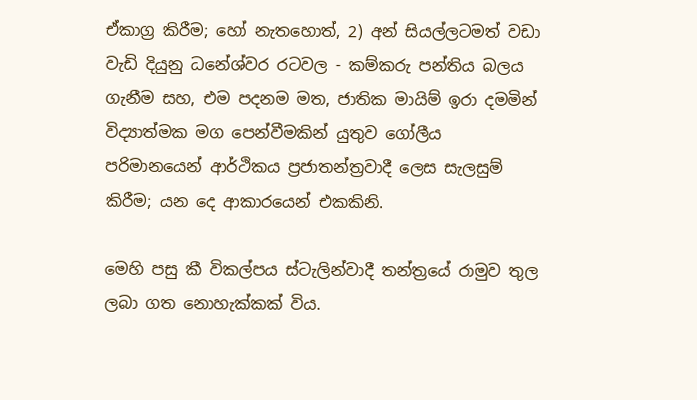ඒකාග්‍ර කිරීම; හෝ නැතහොත්, 2) අන් සියල්ලටමත් වඩා වැඩි දියුනු ධනේශ්වර රටවල - කම්කරු පන්තිය බලය ගැනීම සහ, එම පදනම මත, ජාතික මායිම් ඉරා දමමින් විද්‍යාත්මක මග පෙන්වීමකින් යුතුව ගෝලීය පරිමානයෙන් ආර්ථිකය ප්‍රජාතන්ත්‍රවාදී ලෙස සැලසුම් කිරීම; යන දෙ ආකාරයෙන් එකකිනි.

මෙහි පසු කී විකල්පය ස්ටැලින්වාදී තන්ත්‍රයේ රාමුව තුල ලබා ගත නොහැක්කක් විය.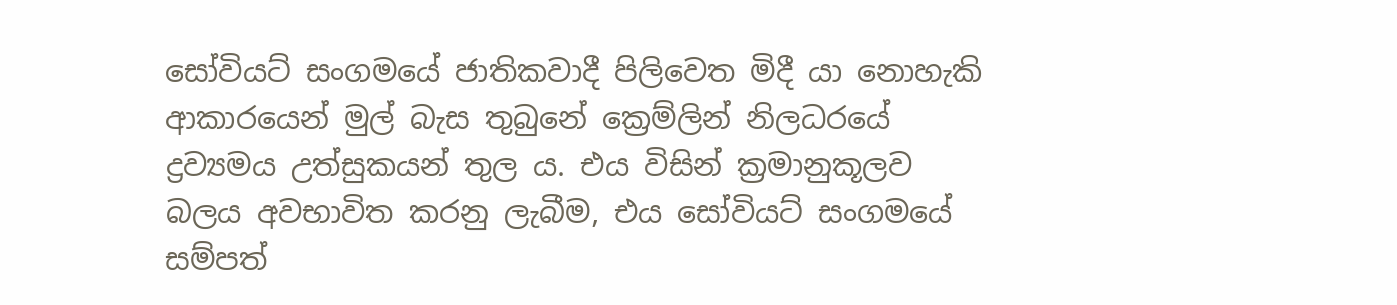සෝවියට් සංගමයේ ජාතිකවාදී පිලිවෙත මිදී යා නොහැකි ආකාරයෙන් මුල් බැස තුබුනේ ක්‍රෙම්ලින් නිලධරයේ ද්‍රව්‍යමය උත්සුකයන් තුල ය. එය විසින් ක්‍රමානුකූලව බලය අවභාවිත කරනු ලැබීම, එය සෝවියට් සංගමයේ සම්පත්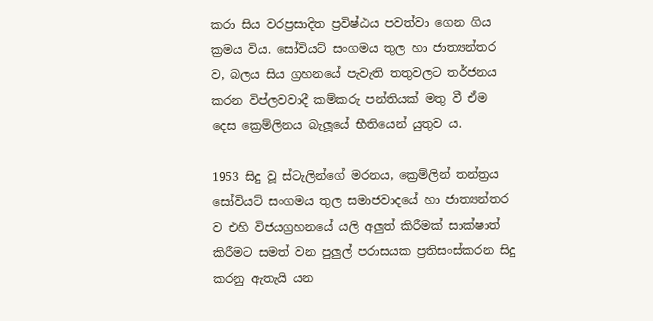කරා සිය වරප්‍රසාදිත ප්‍රවිෂ්ඨය පවත්වා ගෙන ගිය ක්‍රමය විය. සෝවියට් සංගමය තුල හා ජාත්‍යන්තර ව, බලය සිය ග්‍රහනයේ පැවැති තතුවලට තර්ජනය කරන විප්ලවවාදී කම්කරු පන්තියක් මතු වී ඒම දෙස ක්‍රෙම්ලිනය බැලූයේ භීතියෙන් යුතුව ය.

1953 සිදු වූ ස්ටැලින්ගේ මරනය, ක්‍රෙම්ලින් තන්ත්‍රය සෝවියට් සංගමය තුල සමාජවාදයේ හා ජාත්‍යන්තර ව එහි විජයග්‍රහනයේ යලි අලුත් කිරීමක් සාක්ෂාත් කිරීමට සමත් වන පුලුල් පරාසයක ප්‍රතිසංස්කරන සිදු කරනු ඇතැයි යන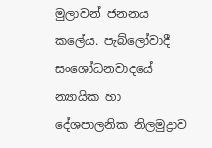මුලාවන් ජනනය කලේය. පැබ්ලෝවාදී සංශෝධනවාදයේ න්‍යායික හා දේශපාලනික නිලමුද්‍රාව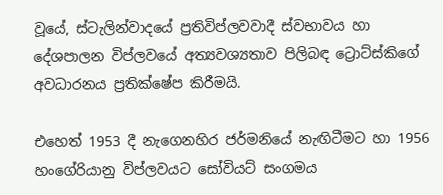වූයේ, ස්ටැලින්වාදයේ ප්‍රතිවිප්ලවවාදී ස්වභාවය හා දේශපාලන විප්ලවයේ අත්‍යවශ්‍යතාව පිලිබඳ ට්‍රොට්ස්කිගේ අවධාරනය ප්‍රතික්ෂේප කිරීමයි.

එහෙත් 1953 දී නැගෙනහිර ජර්මනියේ නැඟිටීමට හා 1956 හංගේරියානු විප්ලවයට සෝවියට් සංගමය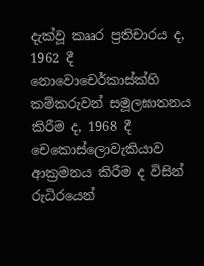දැක්වූ කෲර ප්‍රතිචාරය ද, 1962 දී නොවොචෙර්කාස්ක්හි කම්කරුවන් සමූලඝාතනය කිරීම ද, 1968 දී චෙකොස්ලොවැකියාව ආක්‍රමනය කිරීම ද විසින් රුධිරයෙන්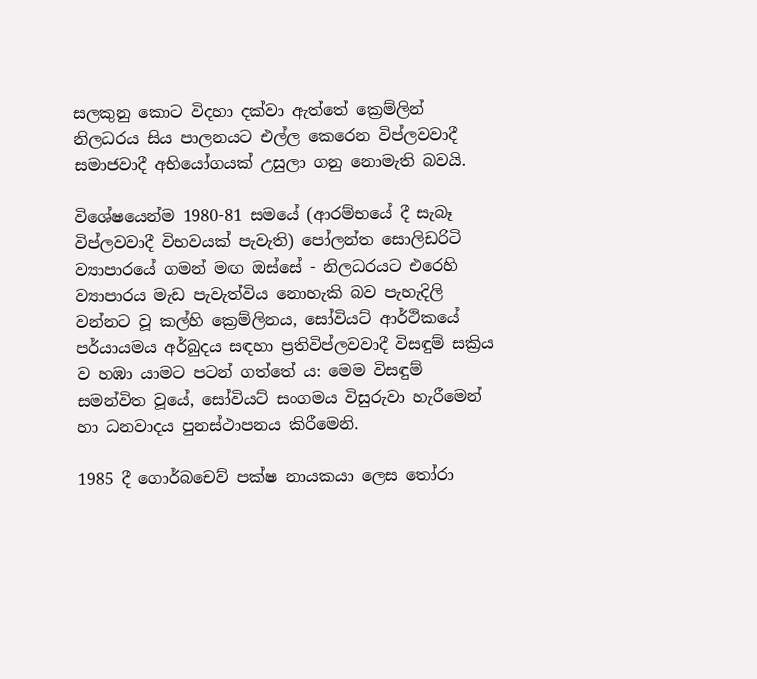සලකුනු කොට විදහා දක්වා ඇත්තේ ක්‍රෙම්ලින් නිලධරය සිය පාලනයට එල්ල කෙරෙන විප්ලවවාදී සමාජවාදී අභියෝගයක් උසුලා ගනු නොමැති බවයි.

විශේෂයෙන්ම 1980-81 සමයේ (ආරම්භයේ දී සැබෑ විප්ලවවාදී විභවයක් පැවැති) පෝලන්ත සොලිඩරිටි ව්‍යාපාරයේ ගමන් මඟ ඔස්සේ - නිලධරයට එරෙහි ව්‍යාපාරය මැඩ පැවැත්විය නොහැකි බව පැහැදිලි වන්නට වූ කල්හි ක්‍රෙම්ලිනය, සෝවියට් ආර්ථිකයේ පර්යායමය අර්බුදය සඳහා ප්‍රතිවිප්ලවවාදී විසඳුම් සක්‍රිය ව හඹා යාමට පටන් ගත්තේ ය: මෙම විසඳුම් සමන්විත වූයේ, සෝවියට් සංගමය විසුරුවා හැරීමෙන් හා ධනවාදය පුනස්ථාපනය කිරීමෙනි.

1985 දී ගොර්බචෙව් පක්ෂ නායකයා ලෙස තෝරා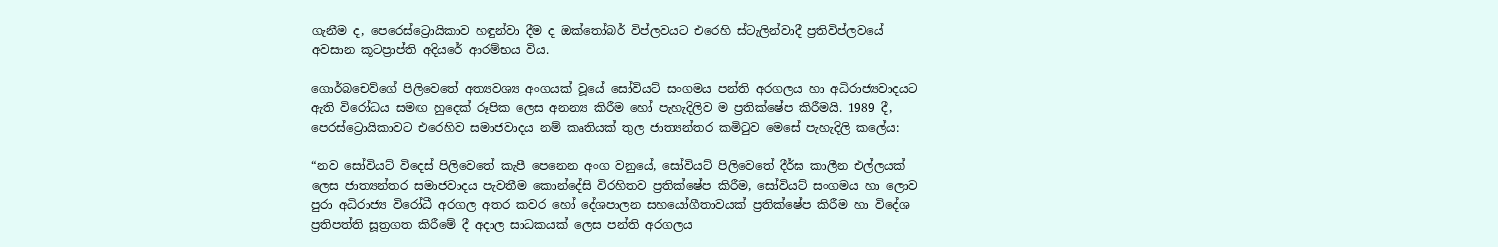ගැනීම ද, පෙරෙස්ට්‍රොයිකාව හඳුන්වා දීම ද ඔක්තෝබර් විප්ලවයට එරෙහි ස්ටැලින්වාදී ප්‍රතිවිප්ලවයේ අවසාන කූටප්‍රාප්ති අදියරේ ආරම්භය විය.

ගොර්බචෙව්ගේ පිලිවෙතේ අත්‍යවශ්‍ය අංගයක් වූයේ සෝවියට් සංගමය පන්ති අරගලය හා අධිරාජ්‍යවාදයට ඇති විරෝධය සමඟ හුදෙක් රූපික ලෙස අනන්‍ය කිරීම හෝ පැහැදිලිව ම ප්‍රතික්ෂේප කිරීමයි. 1989 දී, පෙරස්ට්‍රොයිකාවට එරෙහිව සමාජවාදය නම් කෘතියක් තුල ජාත්‍යන්තර කමිටුව මෙසේ පැහැදිලි කලේය:

“නව සෝවියට් විදෙස් පිලිවෙතේ කැපී පෙනෙන අංග වනුයේ, සෝවියට් පිලිවෙතේ දීර්ඝ කාලීන එල්ලයක් ලෙස ජාත්‍යන්තර සමාජවාදය පැවතීම කොන්දේසි විරහිතව ප්‍රතික්ෂේප කිරීම, සෝවියට් සංගමය හා ලොව පුරා අධිරාජ්‍ය විරෝධී අරගල අතර කවර හෝ දේශපාලන සහයෝගීතාවයක් ප්‍රතික්ෂේප කිරීම හා විදේශ ප්‍රතිපත්ති සූත්‍රගත කිරීමේ දී අදාල සාධකයක් ලෙස පන්ති අරගලය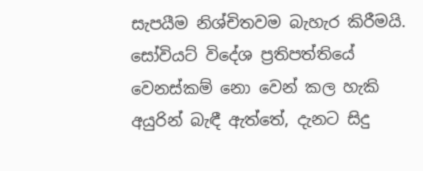සැපයීම නිශ්චිතවම බැහැර කිරීමයි. සෝවියට් විදේශ ප්‍රතිපත්තියේ වෙනස්කම් නො වෙන් කල හැකි අයුරින් බැඳී ඇත්තේ, දැනට සිදු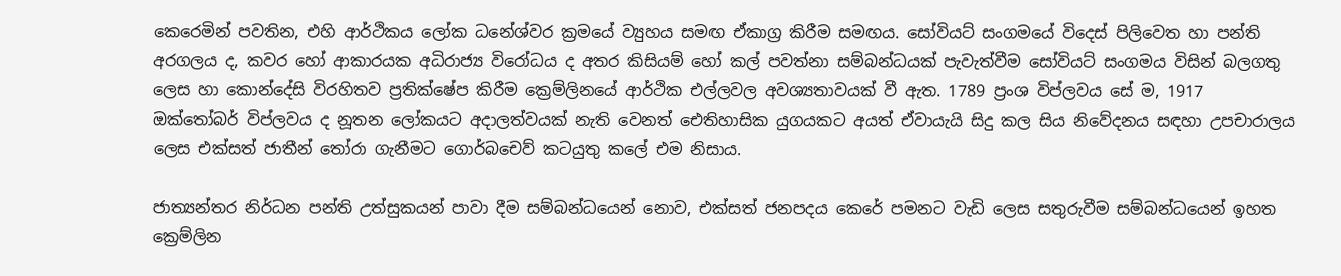කෙරෙමින් පවතින, එහි ආර්ථිකය ලෝක ධනේශ්වර ක්‍රමයේ ව්‍යුහය සමඟ ඒකාග්‍ර කිරීම සමඟය. සෝවියට් සංගමයේ විදෙස් පිලිවෙත හා පන්ති අරගලය ද, කවර හෝ ආකාරයක අධිරාජ්‍ය විරෝධය ද අතර කිසියම් හෝ කල් පවත්නා සම්බන්ධයක් පැවැත්වීම සෝවියට් සංගමය විසින් බලගතු ලෙස හා කොන්දේසි විරහිතව ප්‍රතික්ෂේප කිරීම ක්‍රෙම්ලිනයේ ආර්ථික එල්ලවල අවශ්‍යතාවයක් වී ඇත. 1789 ප්‍රංශ විප්ලවය සේ ම, 1917 ඔක්තෝබර් විප්ලවය ද නූතන ලෝකයට අදාලත්වයක් නැති වෙනත් ඓතිහාසික යුගයකට අයත් ඒවායැයි සිදු කල සිය නිවේදනය සඳහා උපචාරාලය ලෙස එක්සත් ජාතීන් තෝරා ගැනීමට ගොර්බචෙව් කටයුතු කලේ එම නිසාය.

ජාත්‍යන්තර නිර්ධන පන්ති උත්සුකයන් පාවා දීම සම්බන්ධයෙන් නොව, එක්සත් ජනපදය කෙරේ පමනට වැඩි ලෙස සතුරුවීම සම්බන්ධයෙන් ඉහත ක්‍රෙම්ලින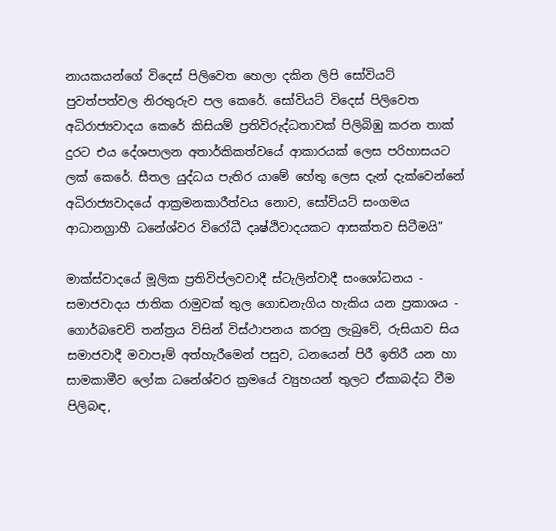නායකයන්ගේ විදෙස් පිලිවෙත හෙලා දකින ලිපි සෝවියට් පුවත්පත්වල නිරතුරුව පල කෙරේ. සෝවියට් විදෙස් පිලිවෙත අධිරාජ්‍යවාදය කෙරේ කිසියම් ප්‍රතිවිරුද්ධතාවක් පිලිබිඹු කරන තාක් දුරට එය දේශපාලන අතාර්කිකත්වයේ ආකාරයක් ලෙස පරිහාසයට ලක් කෙරේ. සීතල යුද්ධය පැතිර යාමේ හේතු ලෙස දැන් දැක්වෙන්නේ අධිරාජ්‍යවාදයේ ආක්‍රමනකාරීත්වය නොව, සෝවියට් සංගමය ආධානග්‍රාහී ධනේශ්වර විරෝධී දෘෂ්ඨිවාදයකට ආසක්තව සිටීමයි”

මාක්ස්වාදයේ මූලික ප්‍රතිවිප්ලවවාදී ස්ටැලින්වාදී සංශෝධනය - සමාජවාදය ජාතික රාමුවක් තුල ගොඩනැගිය හැකිය යන ප්‍රකාශය - ගොර්බචෙව් තන්ත්‍රය විසින් විස්ථාපනය කරනු ලැබුවේ, රුසියාව සිය සමාජවාදී මවාපෑම් අත්හැරීමෙන් පසුව, ධනයෙන් පිරී ඉතිරී යන හා සාමකාමීව ලෝක ධනේශ්වර ක්‍රමයේ ව්‍යුහයන් තුලට ඒකාබද්ධ වීම පිලිබඳ,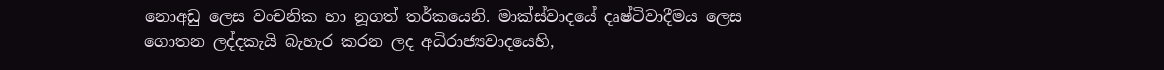නොඅඩු ලෙස වංචනික හා නූගත් තර්කයෙනි. මාක්ස්වාදයේ දෘෂ්ටිවාදීමය ලෙස ගොතන ලද්දකැයි බැහැර කරන ලද අධිරාජ්‍යවාදයෙහි,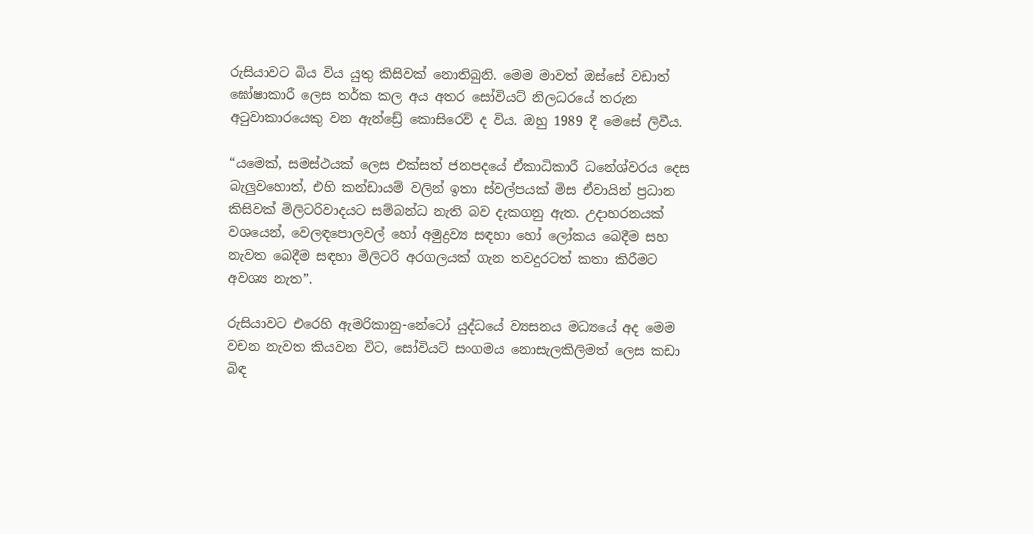රුසියාවට බිය විය යුතු කිසිවක් නොතිබුනි. මෙම මාවත් ඔස්සේ වඩාත් ඝෝෂාකාරී ලෙස තර්ක කල අය අතර සෝවියට් නිලධරයේ තරුන අටුවාකාරයෙකු වන ඇන්ඩ්‍රේ කොසිරෙව් ද විය. ඔහු 1989 දී මෙසේ ලිවීය.

“යමෙක්, සමස්ථයක් ලෙස එක්සත් ජනපදයේ ඒකාධිකාරී ධනේශ්වරය දෙස බැලුවහොත්, එහි කන්ඩායම් වලින් ඉතා ස්වල්පයක් මිස ඒවායින් ප්‍රධාන කිසිවක් මිලිටරිවාදයට සම්බන්ධ නැති බව දැකගනු ඇත. උදාහරනයක් වශයෙන්, වෙලඳපොලවල් හෝ අමුද්‍රව්‍ය සඳහා හෝ ලෝකය බෙදීම සහ නැවත බෙදීම සඳහා මිලිටරි අරගලයක් ගැන තවදුරටත් කතා කිරීමට අවශ්‍ය නැත”.

රුසියාවට එරෙහි ඇමරිකානු-නේටෝ යුද්ධයේ ව්‍යසනය මධ්‍යයේ අද මෙම වචන නැවත කියවන විට, සෝවියට් සංගමය නොසැලකිලිමත් ලෙස කඩා බිඳ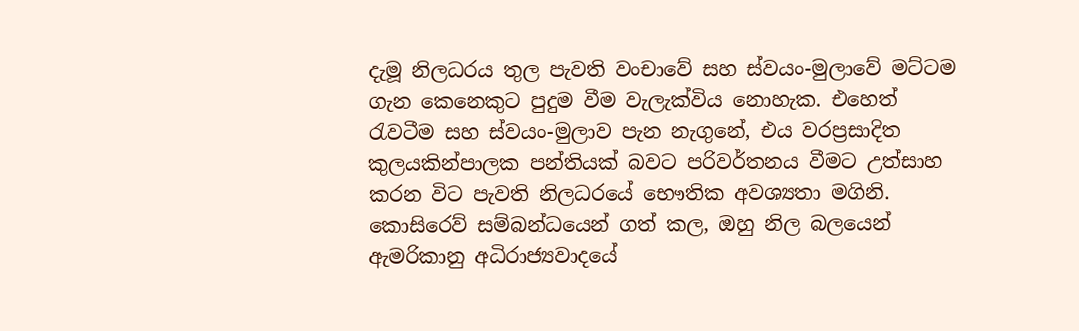දැමූ නිලධරය තුල පැවති වංචාවේ සහ ස්වයං-මුලාවේ මට්ටම ගැන කෙනෙකුට පුදුම වීම වැලැක්විය නොහැක. එහෙත් රැවටීම සහ ස්වයං-මුලාව පැන නැගුනේ, එය වරප්‍රසාදිත කුලයකින්පාලක පන්තියක් බවට පරිවර්තනය වීමට උත්සාහ කරන විට පැවති නිලධරයේ භෞතික අවශ්‍යතා මගිනි. කොසිරෙව් සම්බන්ධයෙන් ගත් කල, ඔහු නිල බලයෙන් ඇමරිකානු අධිරාජ්‍යවාදයේ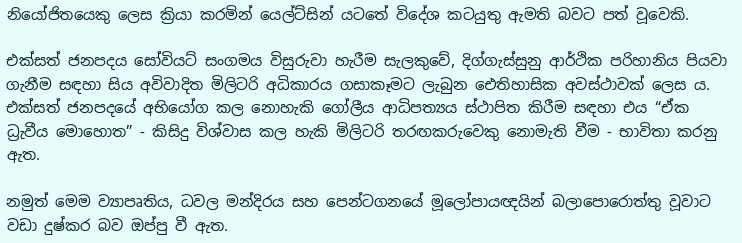නියෝජිතයෙකු ලෙස ක්‍රියා කරමින් යෙල්ට්සින් යටතේ විදේශ කටයුතු ඇමති බවට පත් වූවෙකි.

එක්සත් ජනපදය සෝවියට් සංගමය විසුරුවා හැරීම සැලකුවේ, දිග්ගැස්සුනු ආර්ථික පරිහානිය පියවා ගැනීම සඳහා සිය අවිවාදිත මිලිටරි අධිකාරය ගසාකෑමට ලැබුන ඓතිහාසික අවස්ථාවක් ලෙස ය. එක්සත් ජනපදයේ අභියෝග කල නොහැකි ගෝලීය ආධිපත්‍යය ස්ථාපිත කිරීම සඳහා එය “ඒක ධ්‍රැවීය මොහොත” - කිසිදු විශ්වාස කල හැකි මිලිටරි තරඟකරුවෙකු නොමැති වීම - භාවිතා කරනු ඇත.

නමුත් මෙම ව්‍යාපෘතිය, ධවල මන්දිරය සහ පෙන්ටගනයේ මූලෝපායඥයින් බලාපොරොත්තු වූවාට වඩා දුෂ්කර බව ඔප්පු වී ඇත.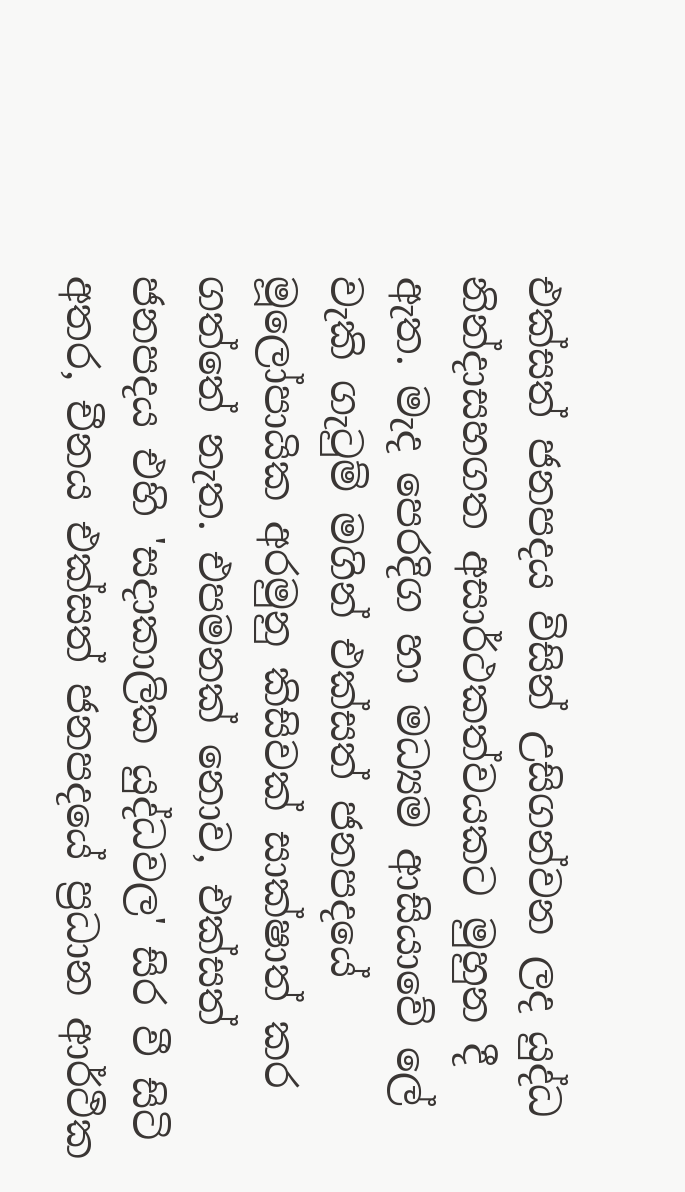එක්සත් ජනපදය විසින් උසිගන්වන ලද යුද්ධ නින්දාසහගත අසාර්ථකත්වයකට මුහුන දී ඇත. මැද පෙරදිග හා මධ්‍යම ආසියාවේ ලේ වැකි ගැටුම් මගින් එක්සත් ජනපදයේ මූලෝපායික අරමුනු කිසිවක් සාක්ෂාත් කර ගත්තේ නැත. එපමනක් නොව, එක්සත් ජනපදය එහි 'සදාකාලික යුද්ධවල' සිර වී සිටි අතර, චීනය එක්සත් ජනපදයේ ප්‍රධාන ආර්ථික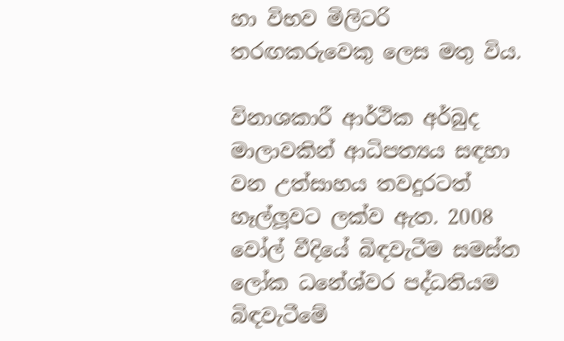හා විභව මිලිටරි තරඟකරුවෙකු ලෙස මතු විය.

විනාශකාරී ආර්ථික අර්බුද මාලාවකින් ආධිපත්‍යය සඳහා වන උත්සාහය තවදුරටත් හෑල්ලූවට ලක්ව ඇත. 2008 වෝල් වීදියේ බිඳවැටීම සමස්ත ලෝක ධනේශ්වර පද්ධතියම බිඳවැටීමේ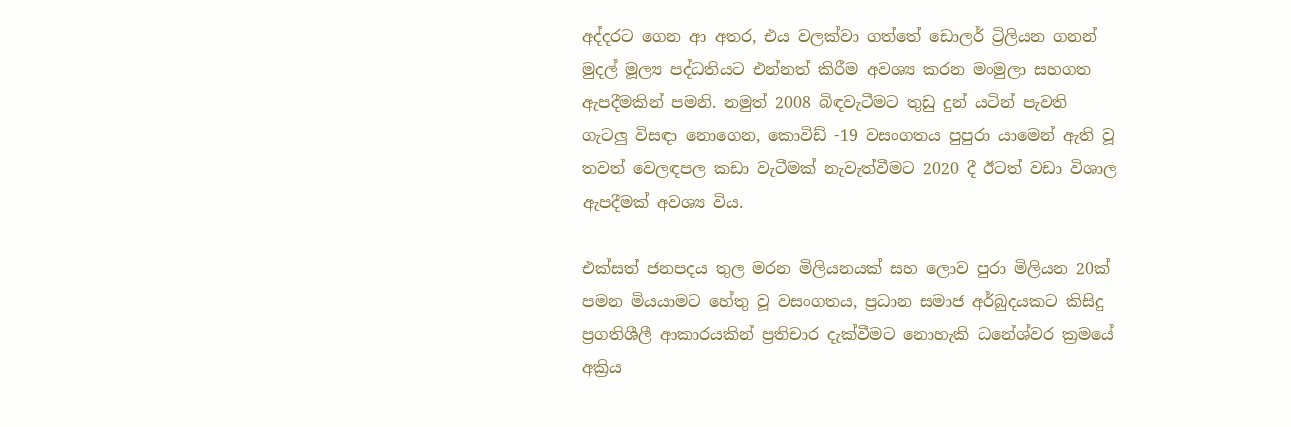අද්දරට ගෙන ආ අතර, එය වලක්වා ගත්තේ ඩොලර් ට්‍රිලියන ගනන් මුදල් මූල්‍ය පද්ධතියට එන්නත් කිරීම අවශ්‍ය කරන මංමුලා සහගත ඇපදීමකින් පමනි. නමුත් 2008 බිඳවැටීමට තුඩු දුන් යටින් පැවති ගැටලු විසඳා නොගෙන, කොවිඩ් -19 වසංගතය පුපුරා යාමෙන් ඇති වූ තවත් වෙලඳපල කඩා වැටීමක් නැවැත්වීමට 2020 දී ඊටත් වඩා විශාල ඇපදීමක් අවශ්‍ය විය.

එක්සත් ජනපදය තුල මරන මිලියනයක් සහ ලොව පුරා මිලියන 20ක් පමන මියයාමට හේතු වූ වසංගතය, ප්‍රධාන සමාජ අර්බුදයකට කිසිදු ප්‍රගතිශීලී ආකාරයකින් ප්‍රතිචාර දැක්වීමට නොහැකි ධනේශ්වර ක්‍රමයේ අක්‍රිය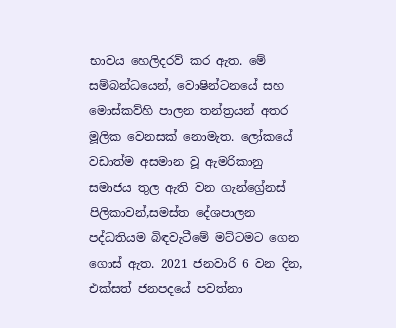භාවය හෙලිදරව් කර ඇත. මේ සම්බන්ධයෙන්, වොෂින්ටනයේ සහ මොස්කව්හි පාලන තන්ත්‍රයන් අතර මූලික වෙනසක් නොමැත. ලෝකයේ වඩාත්ම අසමාන වූ ඇමරිකානු සමාජය තුල ඇති වන ගැන්ග්‍රේනස් පිලිකාවන්,සමස්ත දේශපාලන පද්ධතියම බිඳවැටීමේ මට්ටමට ගෙන ගොස් ඇත. 2021 ජනවාරි 6 වන දින, එක්සත් ජනපදයේ පවත්නා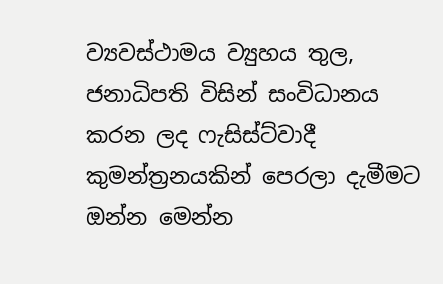ව්‍යවස්ථාමය ව්‍යුහය තුල, ජනාධිපති විසින් සංවිධානය කරන ලද ෆැසිස්ට්වාදී කුමන්ත්‍රනයකින් පෙරලා දැමීමට ඔන්න මෙන්න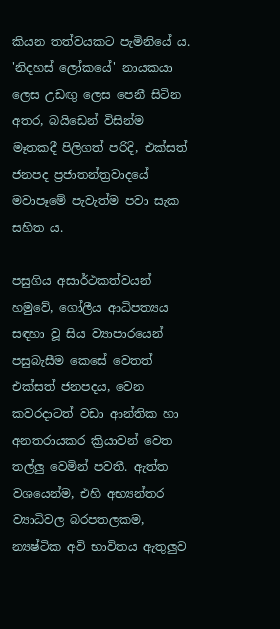කියන තත්වයකට පැමිනියේ ය. 'නිදහස් ලෝකයේ' නායකයා ලෙස උඩඟු ලෙස පෙනී සිටින අතර, බයිඩෙන් විසින්ම මෑතකදී පිලිගත් පරිදි, එක්සත් ජනපද ප්‍රජාතන්ත්‍රවාදයේ මවාපෑමේ පැවැත්ම පවා සැක සහිත ය.

පසුගිය අසාර්ථකත්වයන් හමුවේ, ගෝලීය ආධිපත්‍යය සඳහා වූ සිය ව්‍යාපාරයෙන් පසුබැසීම කෙසේ වෙතත් එක්සත් ජනපදය, වෙන කවරදාටත් වඩා ආන්තික හා අනතරායකර ක්‍රියාවන් වෙත තල්ලු වෙමින් පවතී. ඇත්ත වශයෙන්ම, එහි අභ්‍යන්තර ව්‍යාධිවල බරපතලකම, න්‍යෂ්ටික අවි භාවිතය ඇතුලුව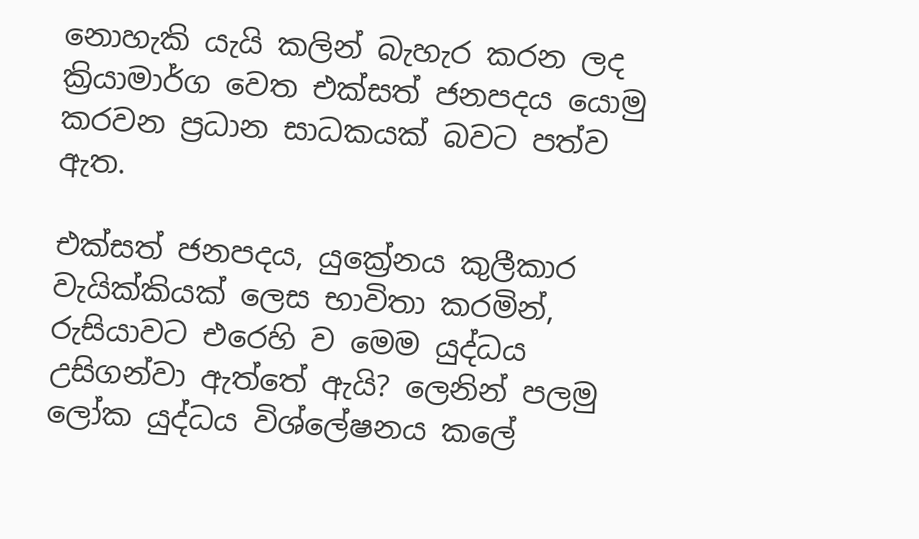නොහැකි යැයි කලින් බැහැර කරන ලද ක්‍රියාමාර්ග වෙත එක්සත් ජනපදය යොමු කරවන ප්‍රධාන සාධකයක් බවට පත්ව ඇත.

එක්සත් ජනපදය, යුක්‍රේනය කුලීකාර වැයික්කියක් ලෙස භාවිතා කරමින්, රුසියාවට එරෙහි ව මෙම යුද්ධය උසිගන්වා ඇත්තේ ඇයි? ලෙනින් පලමු ලෝක යුද්ධය විශ්ලේෂනය කලේ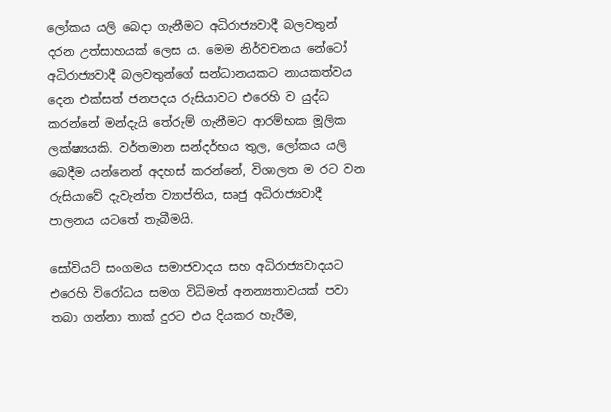ලෝකය යලි බෙදා ගැනීමට අධිරාජ්‍යවාදී බලවතුන් දරන උත්සාහයක් ලෙස ය. මෙම නිර්වචනය නේටෝ අධිරාජ්‍යවාදී බලවතුන්ගේ සන්ධානයකට නායකත්වය දෙන එක්සත් ජනපදය රුසියාවට එරෙහි ව යුද්ධ කරන්නේ මන්දැයි තේරුම් ගැනීමට ආරම්භක මූලික ලක්ෂ්‍යයකි. වර්තමාන සන්දර්භය තුල, ලෝකය යලි බෙදීම යන්නෙන් අදහස් කරන්නේ, විශාලත ම රට වන රුසියාවේ දැවැන්ත ව්‍යාප්තිය, සෘජු අධිරාජ්‍යවාදී පාලනය යටතේ තැබීමයි.

සෝවියට් සංගමය සමාජවාදය සහ අධිරාජ්‍යවාදයට එරෙහි විරෝධය සමග විධිමත් අනන්‍යතාවයක් පවා තබා ගන්නා තාක් දුරට එය දියකර හැරීම,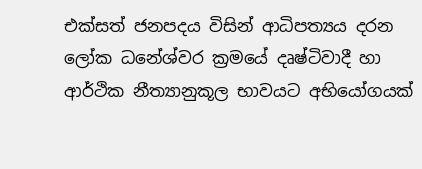එක්සත් ජනපදය විසින් ආධිපත්‍යය දරන ලෝක ධනේශ්වර ක්‍රමයේ දෘෂ්ටිවාදී හා ආර්ථික නීත්‍යානුකූල භාවයට අභියෝගයක්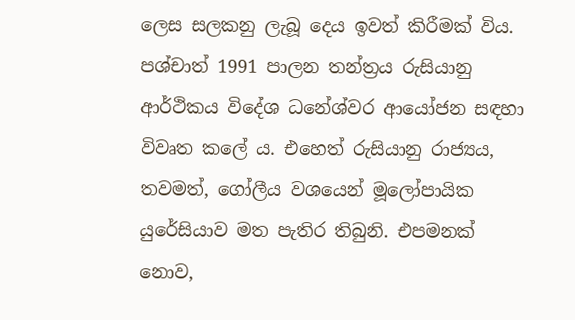ලෙස සලකනු ලැබූ දෙය ඉවත් කිරීමක් විය. පශ්චාත් 1991 පාලන තන්ත්‍රය රුසියානු ආර්ථිකය විදේශ ධනේශ්වර ආයෝජන සඳහා විවෘත කලේ ය. එහෙත් රුසියානු රාජ්‍යය, තවමත්, ගෝලීය වශයෙන් මූලෝපායික යුරේසියාව මත පැතිර තිබුනි. එපමනක් නොව,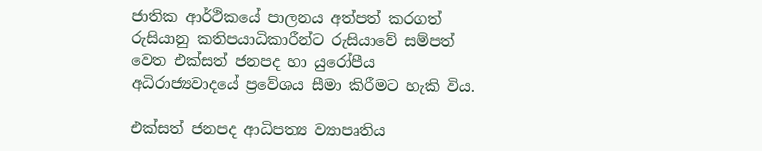ජාතික ආර්ථිකයේ පාලනය අත්පත් කරගත් රුසියානු කතිපයාධිකාරීන්ට රුසියාවේ සම්පත් වෙත එක්සත් ජනපද හා යුරෝපීය අධිරාජ්‍යවාදයේ ප්‍රවේශය සීමා කිරීමට හැකි විය.

එක්සත් ජනපද ආධිපත්‍ය ව්‍යාපෘතිය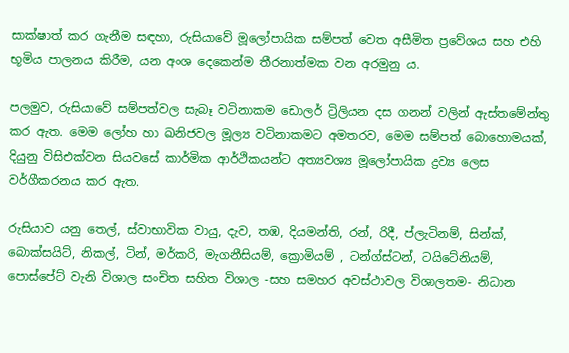සාක්ෂාත් කර ගැනීම සඳහා, රුසියාවේ මූලෝපායික සම්පත් වෙත අසීමිත ප්‍රවේශය සහ එහි භූමිය පාලනය කිරීම, යන අංශ දෙකෙන්ම තීරනාත්මක වන අරමුනු ය.

පලමුව, රුසියාවේ සම්පත්වල සැබෑ වටිනාකම ඩොලර් ට්‍රිලියන දස ගනන් වලින් ඇස්තමේන්තු කර ඇත. මෙම ලෝහ හා ඛනිජවල මූල්‍ය වටිනාකමට අමතරව, මෙම සම්පත් බොහොමයක්, දියුනු විසිඑක්වන සියවසේ කාර්මික ආර්ථිකයන්ට අත්‍යවශ්‍ය මූලෝපායික ද්‍රව්‍ය ලෙස වර්ගීකරනය කර ඇත.

රුසියාව යනු තෙල්, ස්වාභාවික වායු, දැව, තඹ, දියමන්ති, රන්, රිදී, ප්ලැටිනම්, සින්ක්, බොක්සයිට්, නිකල්, ටින්, මර්කරි, මැගනීසියම්, ක්‍රොමියම් , ටන්ග්ස්ටන්, ටයිටේනියම්, පොස්පේට් වැනි විශාල සංචිත සහිත විශාල -සහ සමහර අවස්ථාවල විශාලතම- නිධාන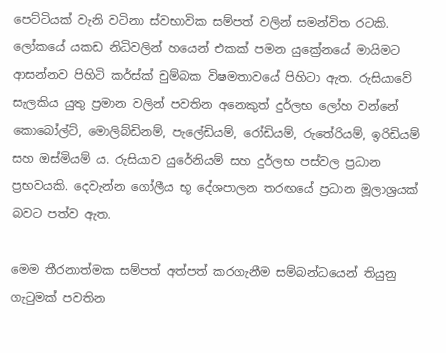පෙට්ටියක් වැනි වටිනා ස්වභාවික සම්පත් වලින් සමන්විත රටකි. ලෝකයේ යකඩ නිධිවලින් හයෙන් එකක් පමන යුක්‍රේනයේ මායිමට ආසන්නව පිහිටි කර්ස්ක් චුම්බක විෂමතාවයේ පිහිටා ඇත. රුසියාවේ සැලකිය යුතු ප්‍රමාන වලින් පවතින අනෙකුත් දුර්ලභ ලෝහ වන්නේ කොබෝල්ට්, මොලිබ්ඩිනම්, පැලේඩියම්, රෝඩියම්, රුතේරියම්, ඉරිඩියම් සහ ඔස්මියම් ය. රුසියාව යුරේනියම් සහ දුර්ලභ පස්වල ප්‍රධාන ප්‍රභවයකි. දෙවැන්න ගෝලීය භූ දේශපාලන තරඟයේ ප්‍රධාන මූලාශ්‍රයක් බවට පත්ව ඇත.

මෙම තීරනාත්මක සම්පත් අත්පත් කරගැනීම සම්බන්ධයෙන් තියුනු ගැටුමක් පවතින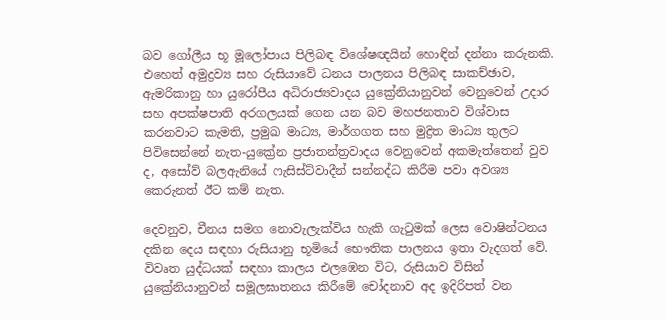බව ගෝලීය භූ මූලෝපාය පිලිබඳ විශේෂඥයින් හොඳින් දන්නා කරුනකි. එහෙත් අමුද්‍රව්‍ය සහ රුසියාවේ ධනය පාලනය පිලිබඳ සාකච්ඡාව, ඇමරිකානු හා යුරෝපීය අධිරාජ්‍යවාදය යුක්‍රේනියානුවන් වෙනුවෙන් උදාර සහ අපක්ෂපාති අරගලයක් ගෙන යන බව මහජනතාව විශ්වාස කරනවාට කැමති, ප්‍රමුඛ මාධ්‍ය, මාර්ගගත සහ මුද්‍රිත මාධ්‍ය තුලට පිවිසෙන්නේ නැත-යුක්‍රේන ප්‍රජාතන්ත්‍රවාදය වෙනුවෙන් අකමැත්තෙන් වුව ද, අසෝව් බලඇනියේ ෆැසිස්ට්වාදීන් සන්නද්ධ කිරීම පවා අවශ්‍ය කෙරුනත් ඊට කම් නැත.

දෙවනුව, චීනය සමග නොවැලැක්විය හැකි ගැටුමක් ලෙස වොෂින්ටනය දකින දෙය සඳහා රුසියානු භූමියේ භෞතික පාලනය ඉතා වැදගත් වේ. විවෘත යුද්ධයක් සඳහා කාලය එලඹෙන විට, රුසියාව විසින් යුක්‍රේනියානුවන් සමූලඝාතනය කිරීමේ චෝදනාව අද ඉදිරිපත් වන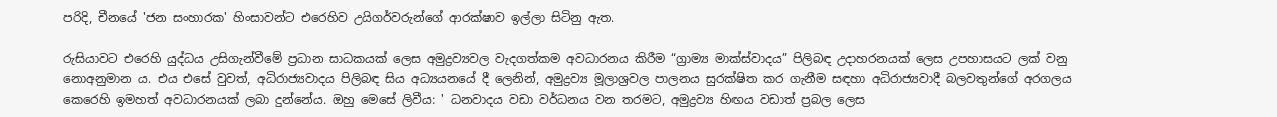පරිදි, චීනයේ 'ජන සංහාරක' හිංසාවන්ට එරෙහිව උයිගර්වරුන්ගේ ආරක්ෂාව ඉල්ලා සිටිනු ඇත.

රුසියාවට එරෙහි යුද්ධය උසිගැන්වීමේ ප්‍රධාන සාධකයක් ලෙස අමුද්‍රව්‍යවල වැදගත්කම අවධාරනය කිරීම “ග්‍රාම්‍ය මාක්ස්වාදය” පිලිබඳ උදාහරනයක් ලෙස උපහාසයට ලක් වනු නොඅනුමාන ය. එය එසේ වුවත්, අධිරාජ්‍යවාදය පිලිබඳ සිය අධ්‍යයනයේ දී ලෙනින්, අමුද්‍රව්‍ය මූලාශ්‍රවල පාලනය සුරක්ෂිත කර ගැනීම සඳහා අධිරාජ්‍යවාදී බලවතුන්ගේ අරගලය කෙරෙහි ඉමහත් අවධාරනයක් ලබා දුන්නේය. ඔහු මෙසේ ලිවීය: ' ධනවාදය වඩා වර්ධනය වන තරමට, අමුද්‍රව්‍ය හිඟය වඩාත් ප්‍රබල ලෙස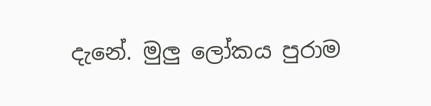දැනේ. මුලු ලෝකය පුරාම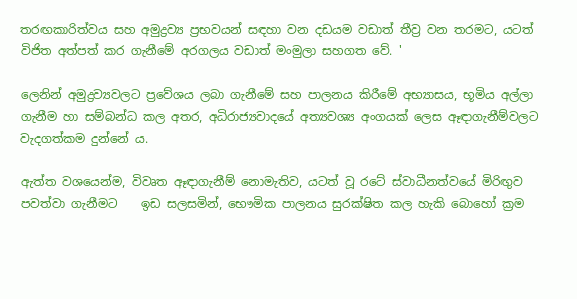තරඟකාරිත්වය සහ අමුද්‍රව්‍ය ප්‍රභවයන් සඳහා වන දඩයම වඩාත් තීව්‍ර වන තරමට, යටත් විජිත අත්පත් කර ගැනීමේ අරගලය වඩාත් මංමුලා සහගත වේ. '

ලෙනින් අමුද්‍රව්‍යවලට ප්‍රවේශය ලබා ගැනීමේ සහ පාලනය කිරීමේ අභ්‍යාසය, භූමිය අල්ලා ගැනීම හා සම්බන්ධ කල අතර, අධිරාජ්‍යවාදයේ අත්‍යවශ්‍ය අංගයක් ලෙස ඈඳාගැනීම්වලට වැදගත්කම දුන්නේ ය.

ඇත්ත වශයෙන්ම, විවෘත ඈඳාගැනීම් නොමැතිව, යටත් වූ රටේ ස්වාධීනත්වයේ මිරිඟුව පවත්වා ගැනීමට    ඉඩ සලසමින්, භෞමික පාලනය සුරක්ෂිත කල හැකි බොහෝ ක්‍රම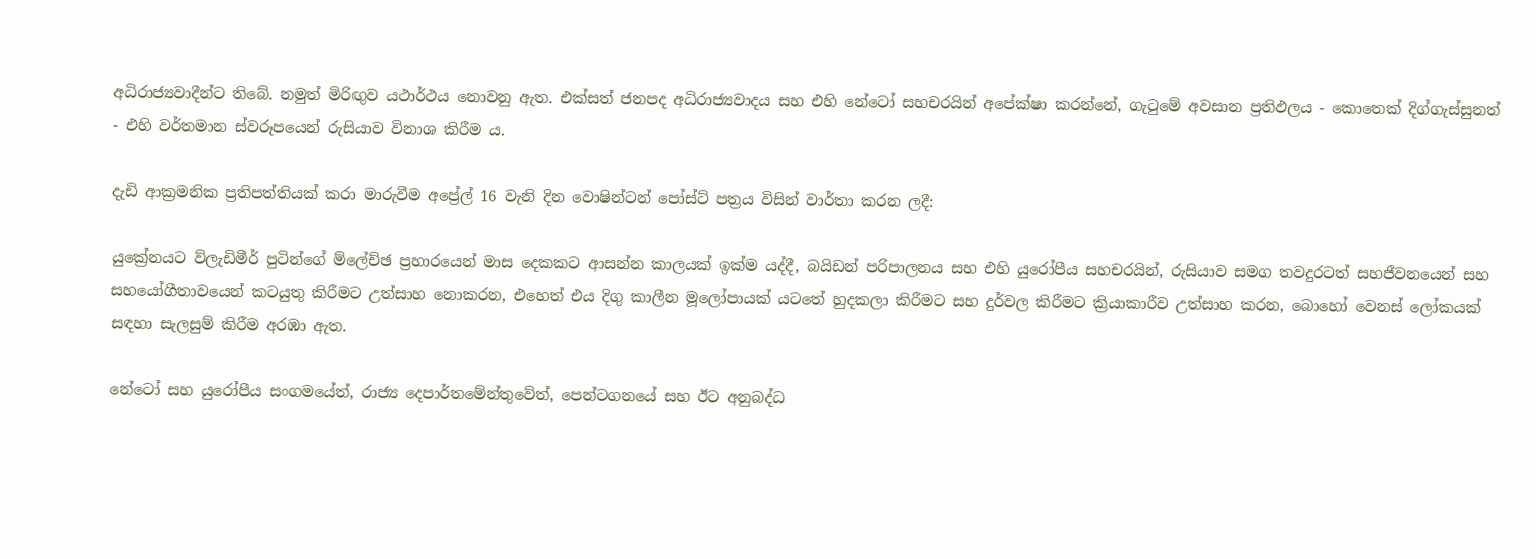අධිරාජ්‍යවාදීන්ට තිබේ. නමුත් මිරිඟුව යථාර්ථය නොවනු ඇත. එක්සත් ජනපද අධිරාජ්‍යවාදය සහ එහි නේටෝ සහචරයින් අපේක්ෂා කරන්නේ, ගැටුමේ අවසාන ප්‍රතිඵලය - කොතෙක් දිග්ගැස්සුනත් - එහි වර්තමාන ස්වරූපයෙන් රුසියාව විනාශ කිරීම ය.

දැඩි ආක්‍රමනික ප්‍රතිපත්තියක් කරා මාරුවීම අප්‍රේල් 16 වැනි දින වොෂින්ටන් පෝස්ට් පත්‍රය විසින් වාර්තා කරන ලදී:

යුක්‍රේනයට ව්ලැඩිමීර් පුටින්ගේ ම්ලේච්ඡ ප්‍රහාරයෙන් මාස දෙකකට ආසන්න කාලයක් ඉක්ම යද්දී, බයිඩන් පරිපාලනය සහ එහි යුරෝපීය සහචරයින්, රුසියාව සමග තවදුරටත් සහජීවනයෙන් සහ සහයෝගීතාවයෙන් කටයුතු කිරීමට උත්සාහ නොකරන, එහෙත් එය දිගු කාලීන මූලෝපායක් යටතේ හුදකලා කිරීමට සහ දුර්වල කිරීමට ක්‍රියාකාරීව උත්සාහ කරන, බොහෝ වෙනස් ලෝකයක් සඳහා සැලසුම් කිරීම අරඹා ඇත.

නේටෝ සහ යුරෝපීය සංගමයේත්, රාජ්‍ය දෙපාර්තමේන්තුවේත්, පෙන්ටගනයේ සහ ඊට අනුබද්ධ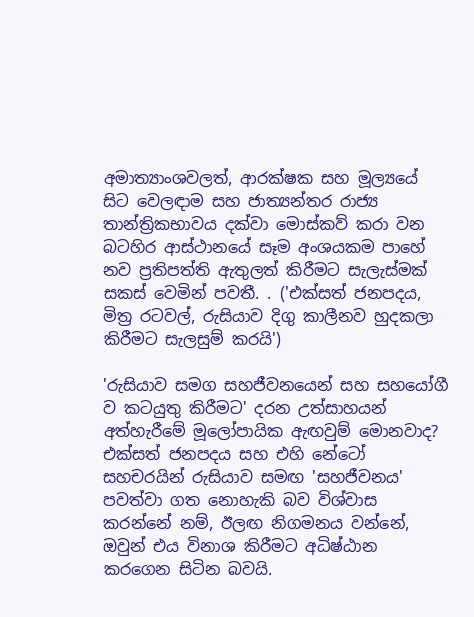අමාත්‍යාංශවලත්, ආරක්ෂක සහ මූල්‍යයේ සිට වෙලඳාම සහ ජාත්‍යන්තර රාජ්‍ය තාන්ත්‍රිකභාවය දක්වා මොස්කව් කරා වන බටහිර ආස්ථානයේ සෑම අංශයකම පාහේ නව ප්‍රතිපත්ති ඇතුලත් කිරීමට සැලැස්මක් සකස් වෙමින් පවතී. . ('එක්සත් ජනපදය, මිත්‍ර රටවල්, රුසියාව දිගු කාලීනව හුදකලා කිරීමට සැලසුම් කරයි')

'රුසියාව සමග සහජීවනයෙන් සහ සහයෝගී ව කටයුතු කිරීමට' දරන උත්සාහයන් අත්හැරීමේ මූලෝපායික ඇඟවුම් මොනවාද? එක්සත් ජනපදය සහ එහි නේටෝ සහචරයින් රුසියාව සමඟ 'සහජීවනය' පවත්වා ගත නොහැකි බව විශ්වාස කරන්නේ නම්, ඊලඟ නිගමනය වන්නේ, ඔවුන් එය විනාශ කිරීමට අධිෂ්ඨාන කරගෙන සිටින බවයි.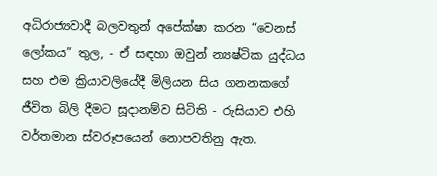අධිරාජ්‍යවාදී බලවතුන් අපේක්ෂා කරන “වෙනස් ලෝකය” තුල, - ඒ සඳහා ඔවුන් න්‍යෂ්ටික යුද්ධය සහ එම ක්‍රියාවලියේදී මිලියන සිය ගනනකගේ ජීවිත බිලි දීමට සූදානම්ව සිටිති - රුසියාව එහි වර්තමාන ස්වරූපයෙන් නොපවතිනු ඇත.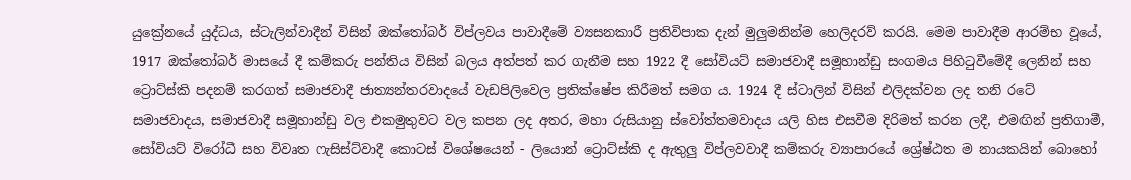යුක්‍රේනයේ යුද්ධය, ස්ටැලින්වාදීන් විසින් ඔක්තෝබර් විප්ලවය පාවාදීමේ ව්‍යසනකාරී ප්‍රතිවිපාක දැන් මුලුමනින්ම හෙලිදරව් කරයි. මෙම පාවාදීම ආරම්භ වූයේ, 1917 ඔක්තෝබර් මාසයේ දී කම්කරු පන්තිය විසින් බලය අත්පත් කර ගැනීම සහ 1922 දී සෝවියට් සමාජවාදී සමූහාන්ඩු සංගමය පිහිටුවීමේදී ලෙනින් සහ ට්‍රොට්ස්කි පදනම් කරගත් සමාජවාදී ජාත්‍යන්තරවාදයේ වැඩපිලිවෙල ප්‍රතික්ෂේප කිරීමත් සමග ය. 1924 දී ස්ටාලින් විසින් එලිදක්වන ලද තනි රටේ සමාජවාදය, සමාජවාදී සමූහාන්ඩු වල එකමුතුවට වල කපන ලද අතර, මහා රුසියානු ස්වෝත්තමවාදය යලි හිස එසවීම දිරිමත් කරන ලදී, එමඟින් ප්‍රතිගාමී, සෝවියට් විරෝධී සහ විවෘත ෆැසිස්ට්වාදී කොටස් විශේෂයෙන් - ලියොන් ට්‍රොට්ස්කි ද ඇතුලු විප්ලවවාදී කම්කරු ව්‍යාපාරයේ ශ්‍රේෂ්ඨත ම නායකයින් බොහෝ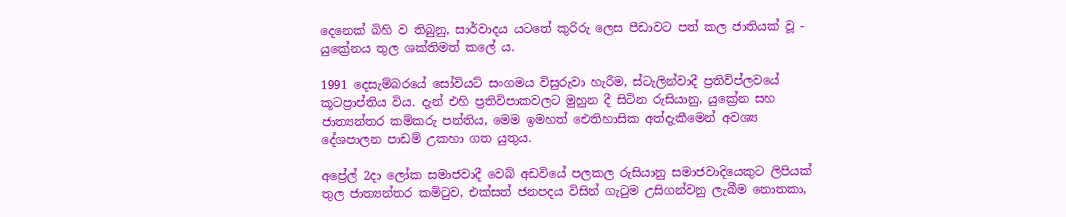දෙනෙක් බිහි ව තිබුනු, සාර්වාදය යටතේ කුරිරු ලෙස පීඩාවට පත් කල ජාතියක් වූ - යුක්‍රේනය තුල ශක්තිමත් කලේ ය.

1991 දෙසැම්බරයේ සෝවියට් සංගමය විසුරුවා හැරීම, ස්ටැලින්වාදී ප්‍රතිවිප්ලවයේ කූටප්‍රාප්තිය විය. දැන් එහි ප්‍රතිවිපාකවලට මුහුන දී සිටින රුසියානු, යුක්‍රේන සහ ජාත්‍යන්තර කම්කරු පන්තිය, මෙම ඉමහත් ඓතිහාසික අත්දැකීමෙන් අවශ්‍ය දේශපාලන පාඩම් උකහා ගත යුතුය.

අප්‍රේල් 2දා ලෝක සමාජවාදී වෙබ් අඩවියේ පලකල රුසියානු සමාජවාදියෙකුට ලිපියක් තුල ජාත්‍යන්තර කමිටුව, එක්සත් ජනපදය විසින් ගැටුම උසිගන්වනු ලැබීම නොතකා,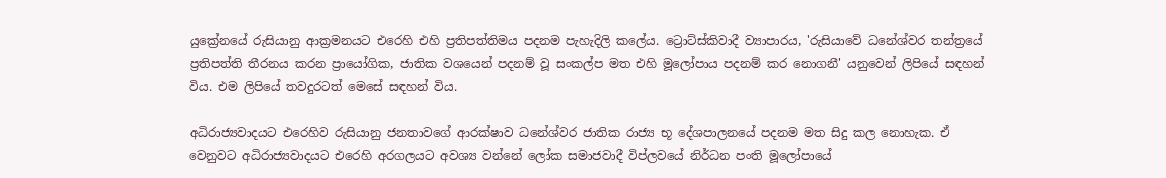යුක්‍රේනයේ රුසියානු ආක්‍රමනයට එරෙහි එහි ප්‍රතිපත්තිමය පදනම පැහැදිලි කලේය. ට්‍රොට්ස්කිවාදී ව්‍යාපාරය, 'රුසියාවේ ධනේශ්වර තන්ත්‍රයේ ප්‍රතිපත්ති තීරනය කරන ප්‍රායෝගික, ජාතික වශයෙන් පදනම් වූ සංකල්ප මත එහි මූලෝපාය පදනම් කර නොගනී' යනුවෙන් ලිපියේ සඳහන් විය. එම ලිපියේ තවදුරටත් මෙසේ සඳහන් විය.

අධිරාජ්‍යවාදයට එරෙහිව රුසියානු ජනතාවගේ ආරක්ෂාව ධනේශ්වර ජාතික රාජ්‍ය භූ දේශපාලනයේ පදනම මත සිදු කල නොහැක. ඒ වෙනුවට අධිරාජ්‍යවාදයට එරෙහි අරගලයට අවශ්‍ය වන්නේ ලෝක සමාජවාදී විප්ලවයේ නිර්ධන පංති මූලෝපායේ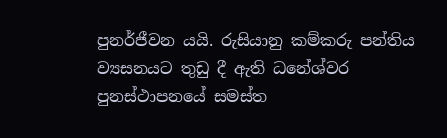පුනර්ජීවන යයි. රුසියානු කම්කරු පන්තිය ව්‍යසනයට තුඩු දී ඇති ධනේශ්වර පුනස්ථාපනයේ සමස්ත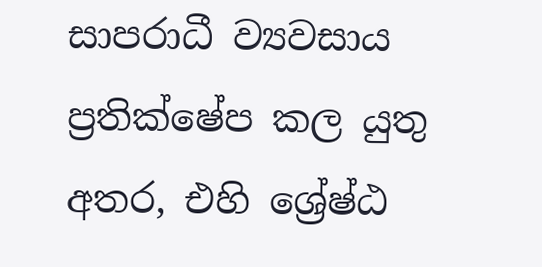සාපරාධී ව්‍යවසාය ප්‍රතික්ෂේප කල යුතු අතර, එහි ශ්‍රේෂ්ඨ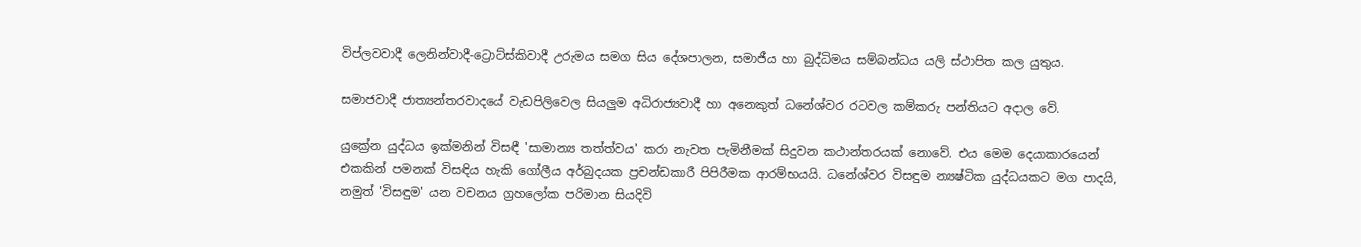විප්ලවවාදී ලෙනින්වාදී-ට්‍රොට්ස්කිවාදී උරුමය සමග සිය දේශපාලන, සමාජීය හා බුද්ධිමය සම්බන්ධය යලි ස්ථාපිත කල යුතුය.

සමාජවාදී ජාත්‍යන්තරවාදයේ වැඩපිලිවෙල සියලුම අධිරාජ්‍යවාදී හා අනෙකුත් ධනේශ්වර රටවල කම්කරු පන්තියට අදාල වේ.

යුක්‍රේන යුද්ධය ඉක්මනින් විසඳී 'සාමාන්‍ය තත්ත්වය' කරා නැවත පැමිනීමක් සිදුවන කථාන්තරයක් නොවේ. එය මෙම දෙයාකාරයෙන් එකකින් පමනක් විසඳිය හැකි ගෝලීය අර්බුදයක ප්‍රචන්ඩකාරී පිපිරීමක ආරම්භයයි. ධනේශ්වර විසඳුම න්‍යෂ්ටික යුද්ධයකට මග පාදයි, නමුත් 'විසඳුම' යන වචනය ග්‍රහලෝක පරිමාන සියදිවි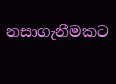නසාගැනීමකට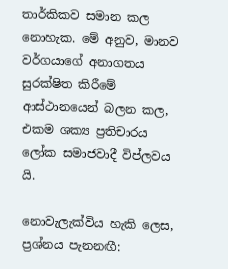තාර්කිකව සමාන කල නොහැක. මේ අනුව, මානව වර්ගයාගේ අනාගතය සුරක්ෂිත කිරීමේ ආස්ථානයෙන් බලන කල, එකම ශක්‍ය ප්‍රතිචාරය ලෝක සමාජවාදී විප්ලවය යි.

නොවැලැක්විය හැකි ලෙස, ප්‍රශ්නය පැනනඟී: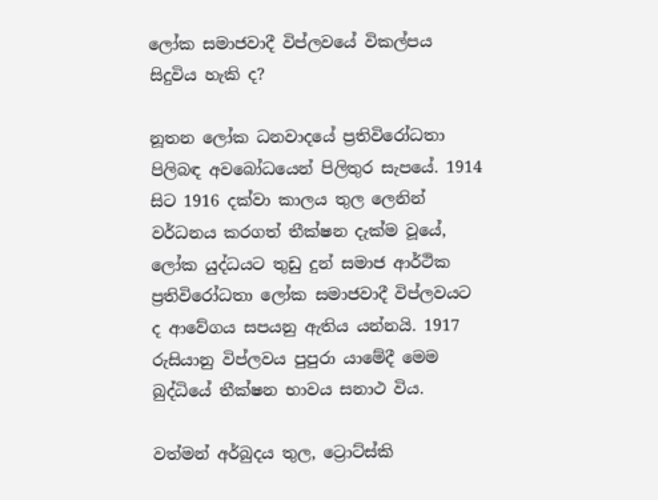ලෝක සමාජවාදී විප්ලවයේ විකල්පය සිදුවිය හැකි ද?

නූතන ලෝක ධනවාදයේ ප්‍රතිවිරෝධතා පිලිබඳ අවබෝධයෙන් පිලිතුර සැපයේ. 1914 සිට 1916 දක්වා කාලය තුල ලෙනින් වර්ධනය කරගත් තීක්ෂන දැක්ම වූයේ, ලෝක යුද්ධයට තුඩු දුන් සමාජ ආර්ථික ප්‍රතිවිරෝධතා ලෝක සමාජවාදී විප්ලවයට ද ආවේගය සපයනු ඇතිය යන්නයි. 1917 රුසියානු විප්ලවය පුපුරා යාමේදී මෙම බුද්ධියේ තීක්ෂන භාවය සනාථ විය.

වත්මන් අර්බුදය තුල, ට්‍රොට්ස්කි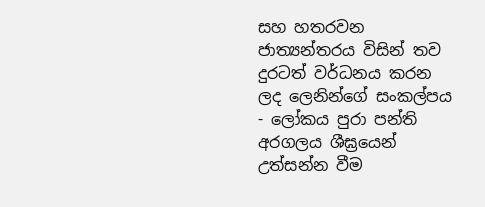සහ හතරවන ජාත්‍යන්තරය විසින් තව දුරටත් වර්ධනය කරන ලද ලෙනින්ගේ සංකල්පය - ලෝකය පුරා පන්ති අරගලය ශීඝ්‍රයෙන් උත්සන්න වීම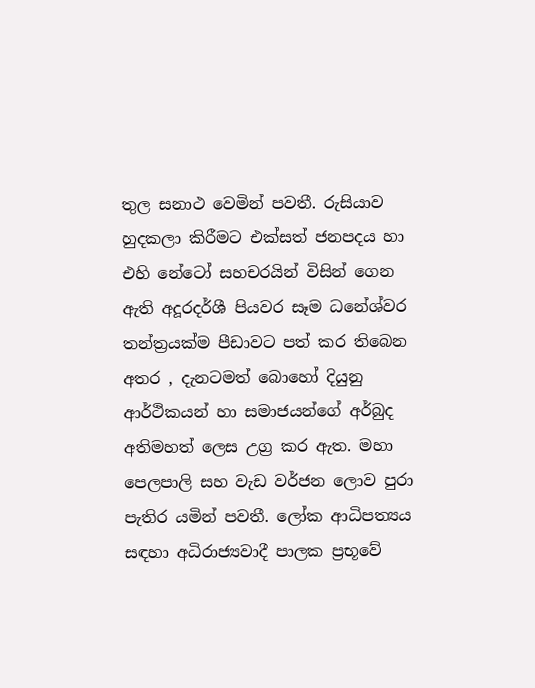තුල සනාථ වෙමින් පවතී. රුසියාව හුදකලා කිරීමට එක්සත් ජනපදය හා එහි නේටෝ සහචරයින් විසින් ගෙන ඇති අදූරදර්ශී පියවර සෑම ධනේශ්වර තන්ත්‍රයක්ම පීඩාවට පත් කර තිබෙන අතර , දැනටමත් බොහෝ දියුනු ආර්ථිකයන් හා සමාජයන්ගේ අර්බුද අතිමහත් ලෙස උග්‍ර කර ඇත. මහා පෙලපාලි සහ වැඩ වර්ජන ලොව පුරා පැතිර යමින් පවතී. ලෝක ආධිපත්‍යය සඳහා අධිරාජ්‍යවාදී පාලක ප්‍රභූවේ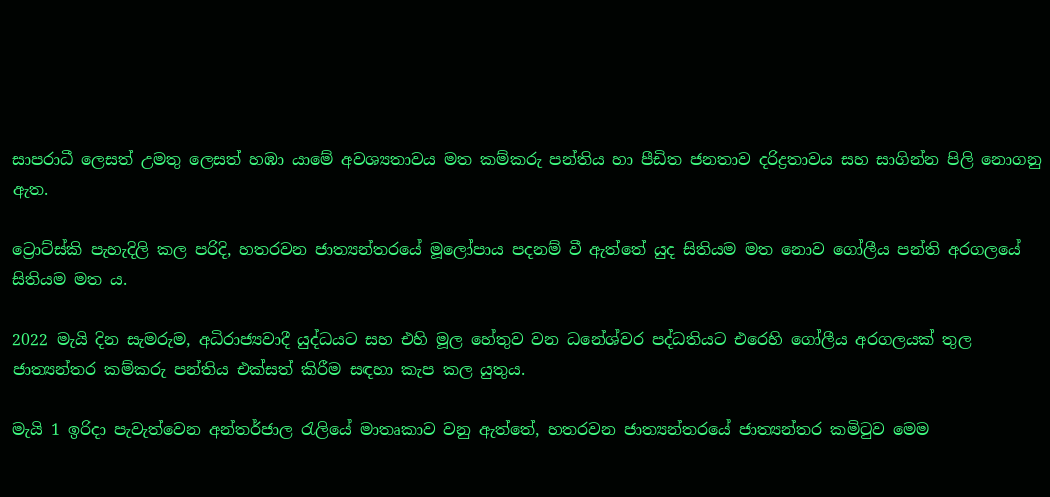සාපරාධී ලෙසත් උමතු ලෙසත් හඹා යාමේ අවශ්‍යතාවය මත කම්කරු පන්තිය හා පීඩිත ජනතාව දරිද්‍රතාවය සහ සාගින්න පිලි නොගනු ඇත.

ට්‍රොට්ස්කි පැහැදිලි කල පරිදි, හතරවන ජාත්‍යන්තරයේ මූලෝපාය පදනම් වී ඇත්තේ යුද සිතියම මත නොව ගෝලීය පන්ති අරගලයේ සිතියම මත ය.

2022 මැයි දින සැමරුම, අධිරාජ්‍යවාදී යුද්ධයට සහ එහි මූල හේතුව වන ධනේශ්වර පද්ධතියට එරෙහි ගෝලීය අරගලයක් තුල ජාත්‍යන්තර කම්කරු පන්තිය එක්සත් කිරීම සඳහා කැප කල යුතුය.

මැයි 1 ඉරිදා පැවැත්වෙන අන්තර්ජාල රැලියේ මාතෘකාව වනු ඇත්තේ, හතරවන ජාත්‍යන්තරයේ ජාත්‍යන්තර කමිටුව මෙම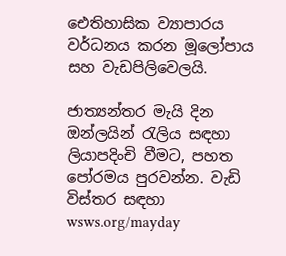ඓතිහාසික ව්‍යාපාරය වර්ධනය කරන මූලෝපාය සහ වැඩපිලිවෙලයි.

ජාත්‍යන්තර මැයි දින ඔන්ලයින් රැලිය සඳහා ලියාපදිංචි වීමට, පහත පෝරමය පුරවන්න. වැඩි විස්තර සඳහා wsws.org/mayday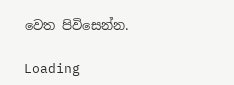වෙත පිවිසෙන්න.

Loading